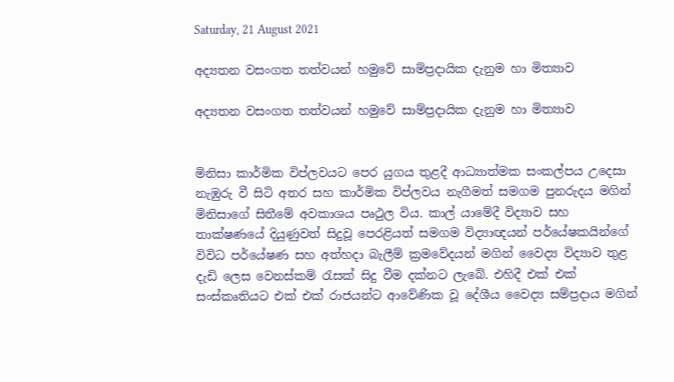Saturday, 21 August 2021

අද්‍යතන වසංගත තත්වයන් හමුවේ සාම්ප්‍රදායික දැනුම හා මිත්‍යාව

අද්‍යතන වසංගත තත්වයන් හමුවේ සාම්ප්‍රදායික දැනුම හා මිත්‍යාව


මිනිසා කාර්මික විප්ලවයට පෙර යුගය තුළදී ආධ්‍යාත්මක සංකල්පය උදෙසා නැඹුරු වී සිටි අතර සහ කාර්මික විප්ලවය නැගීමත් සමගම පුනරුදය මගින් මිනිසාගේ සිතීමේ අවකාශය පෘථුල විය. කාල් යාමේදී විද්‍යාව සහ  තාක්ෂණයේ දියුණුවත් සිදුවූ පෙරළියත් සමගම විද්‍යාඥයන් පර්යේෂකයින්ගේ විවිධ පර්යේෂණ සහ අත්හදා බැලීම් ක්‍රමවේදයන් මගින් වෛද්‍ය විද්‍යාව තුළ දැඩි ලෙස වෙනස්කම් රැසක් සිදු වීම දක්නට ලැබේ. එහිදී එක් එක් සංස්කෘතියට එක් එක් රාජයන්ට ආවේණික වූ දේශීය වෛද්‍ය සම්ප්‍රදාය මගින්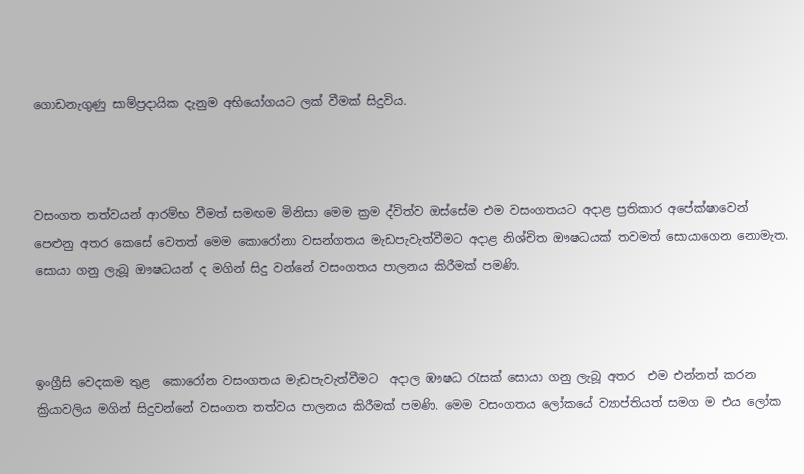ගොඩනැගුණු සාම්ප්‍රදායික දැනුම අභියෝගයට ලක් වීමක් සිදුවිය.



වසංගත තත්වයන් ආරම්භ වීමත් සමඟම මිනිසා මෙම ක්‍රම ද්විත්ව ඔස්සේම එම වසංගතයට අදාළ ප්‍රතිකාර අපේක්ෂාවෙන් පෙළුනු අතර කෙසේ වෙතත් මෙම කොරෝනා වසන්ගතය මැඩපැවැත්වීමට අදාළ නිශ්චිත ඖෂධයක් තවමත් සොයාගෙන නොමැත. සොයා ගනු ලැබූ ඖෂධයන් ද මගින් සිදු වන්නේ වසංගතය පාලනය කිරීමක් පමණි.



ඉංග්‍රීසි වෙදකම තුළ  කොරෝන වසංගතය මැඩපැවැත්වීමට  අදාල ඹෟෂධ රැසක් සොයා ගනු ලැබූ අතර  එම එන්නත් කරන ක්‍රියාවලිය මගින් සිදුවන්නේ වසංගත තත්වය පාලනය කිරීමක් පමණි. මෙම වසංගතය ලෝකයේ ව්‍යාප්තියත් සමග ම එය ලෝක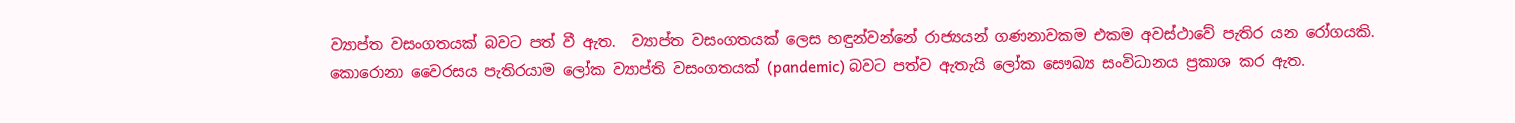ව්‍යාප්ත වසංගතයක් බවට පත් වී ඇත.  ව්‍යාප්ත වසංගතයක් ලෙස හඳුන්වන්නේ රාජ්‍යයන් ගණනාවකම එකම අවස්ථාවේ පැතිර යන රෝගයකි. කොරොනා වෛරසය පැතිරයාම ලෝක ව්‍යාප්ති වසංගතයක් (pandemic) බවට පත්ව ඇතැයි ලෝක සෞඛ්‍ය සංවිධානය ප්‍රකාශ කර ඇත.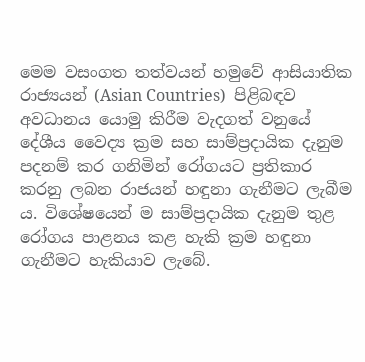මෙම වසංගත තත්වයන් හමුවේ ආසියාතික රාජ්‍යයන් (Asian Countries)  පිළිබඳව අවධානය යොමු කිරීම වැදගත් වනුයේ දේශීය වෛද්‍ය ක්‍රම සහ සාම්ප්‍රදායික දැනුම පදනම් කර ගනිමින් රෝගයට ප්‍රතිකාර කරනු ලබන රාජයන් හඳුනා ගැනීමට ලැබීම ය. විශේෂයෙන් ම සාම්ප්‍රදායික දැනුම තුළ රෝගය පාළනය කළ හැකි ක්‍රම හඳුනා ගැනීමට හැකියාව ලැබේ.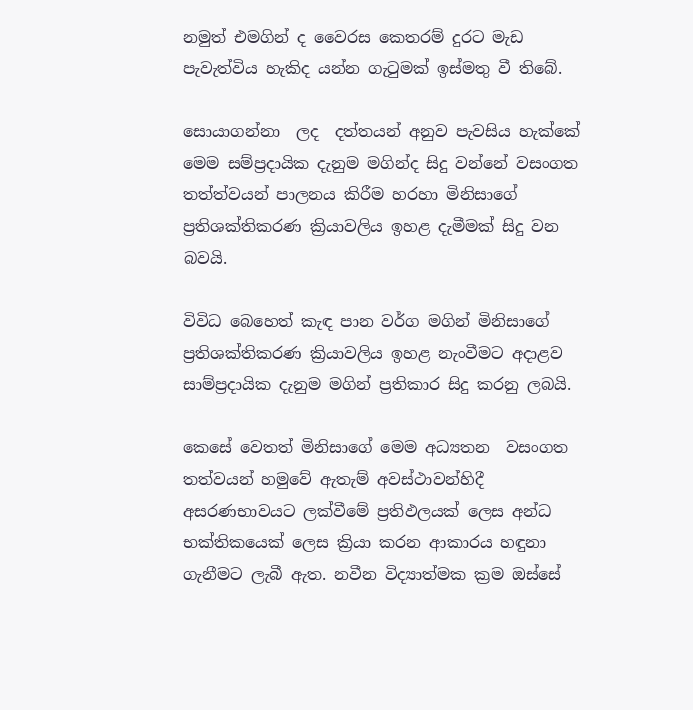නමුත් එමගින් ද වෛරස කෙතරම් දුරට මැඩ පැවැත්විය හැකිද යන්න ගැටුමක් ඉස්මතු වී තිබේ.

සොයාගන්නා  ලද  දත්තයන් අනුව පැවසිය හැක්කේ මෙම සම්ප්‍රදායික දැනුම මගින්ද සිදු වන්නේ වසංගත තත්ත්වයන් පාලනය කිරීම හරහා මිනිසාගේ ප්‍රතිශක්තිකරණ ක්‍රියාවලිය ඉහළ දැමීමක් සිදු වන බවයි.

විවිධ බෙහෙත් කැඳ පාන වර්ග මගින් මිනිසාගේ ප්‍රතිශක්තිකරණ ක්‍රියාවලිය ඉහළ නැංවීමට අදාළව සාම්ප්‍රදායික දැනුම මගින් ප්‍රතිකාර සිදු කරනු ලබයි.

කෙසේ වෙතත් මිනිසාගේ මෙම අධ්‍යතන  වසංගත තත්වයන් හමුවේ ඇතැම් අවස්ථාවන්හිදී අසරණභාවයට ලක්වීමේ ප්‍රතිඵලයක් ලෙස අන්ධ භක්තිකයෙක් ලෙස ක්‍රියා කරන ආකාරය හඳුනා ගැනීමට ලැබී ඇත. නවීන විද්‍යාත්මක ක්‍රම ඔස්සේ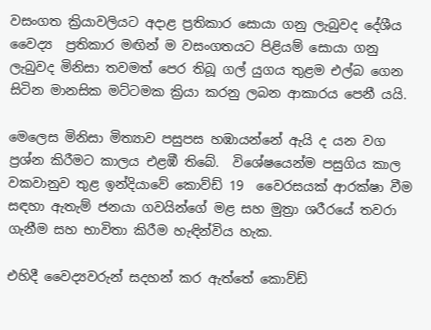වසංගත ක්‍රියාවලියට අදාළ ප්‍රතිකාර සොයා ගනු ලැබුවද දේශීය වෛද්‍ය  ප්‍රතිකාර මඟින් ම වසංගතයට පිළියම් සොයා ගනු ලැබුවද මිනිසා තවමත් පෙර තිබූ ගල් යුගය තුළම එල්බ ගෙන සිටින මානසික මට්ටමක ක්‍රියා කරනු ලබන ආකාරය පෙනී යයි.

මෙලෙස මිනිසා මිත්‍යාව පසුපස හඹායන්නේ ඇයි ද යන වග ප්‍රශ්න කිරීමට කාලය එළඹී තිබේ.  විශේෂයෙන්ම පසුගිය කාල වකවානුව තුළ ඉන්දියාවේ කොව්ඩ් 19  වෛරසයක් ආරක්ෂා වීම සඳහා ඇතැම් ජනයා ගවයින්ගේ මළ සහ මුත්‍රා ශරීරයේ තවරා ගැනීම සහ භාවිතා කිරීම හැඳින්විය හැක.

එහිදී වෛද්‍යවරුන් සදහන් කර ඇත්තේ කොව්ඩ්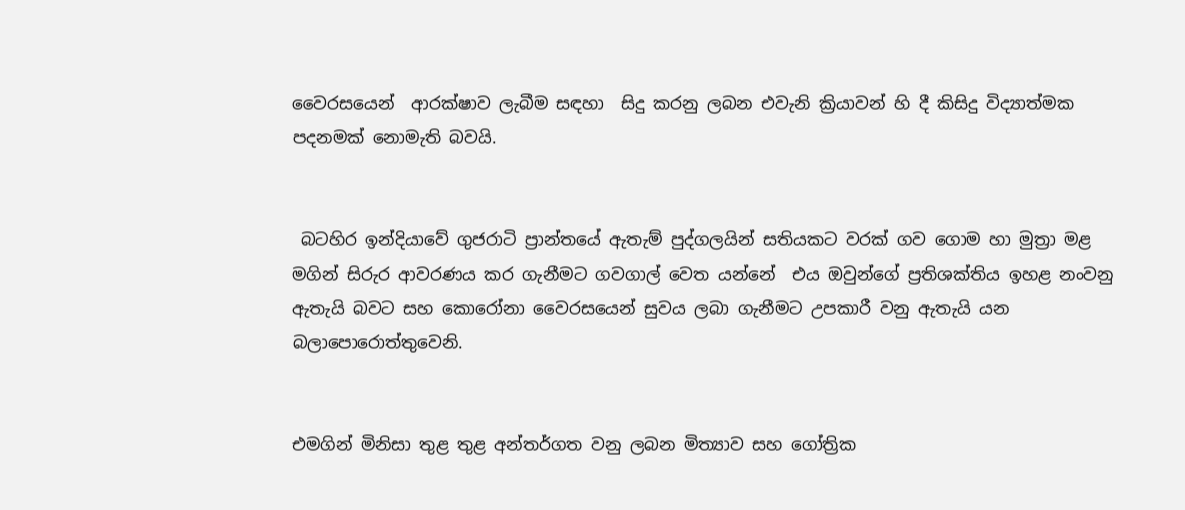වෛරසයෙන්  ආරක්ෂාව ලැබීම සඳහා  සිදු කරනු ලබන එවැනි ක්‍රියාවන් හි දී කිසිදු විද්‍යාත්මක පදනමක් නොමැති බවයි.


 බටහිර ඉන්දියාවේ ගුජරාටි ප්‍රාන්තයේ ඇතැම් පුද්ගලයින් සතියකට වරක් ගව ගොම හා මුත්‍රා මළ මගින් සිරුර ආවරණය කර ගැනීමට ගවගාල් වෙත යන්නේ  එය ඔවුන්ගේ ප්‍රතිශක්තිය ඉහළ නංවනු ඇතැයි බවට සහ කොරෝනා වෛරසයෙන් සුවය ලබා ගැනීමට උපකාරී වනු ඇතැයි යන බලාපොරොත්තුවෙනි.


එමගින් මිනිසා තුළ තුළ අන්තර්ගත වනු ලබන මිත්‍යාව සහ ගෝත්‍රික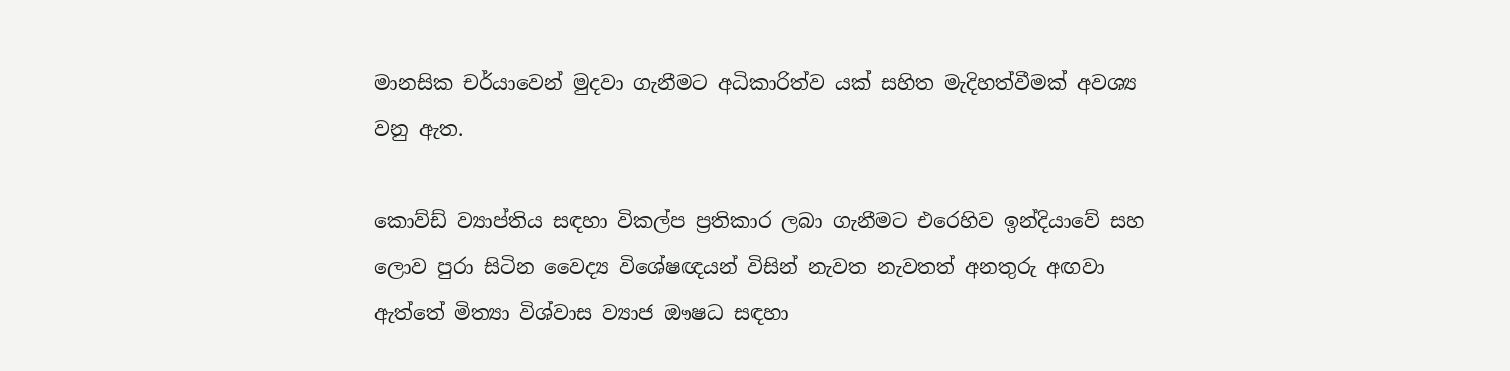මානසික චර්යාවෙන් මුදවා ගැනීමට අධිකාරිත්ව යක් සහිත මැදිහත්වීමක් අවශ්‍ය වනු ඇත.

කොව්ඩ් ව්‍යාප්තිය සඳහා විකල්ප ප්‍රතිකාර ලබා ගැනීමට එරෙහිව ඉන්දියාවේ සහ ලොව පුරා සිටින වෛද්‍ය විශේෂඥයන් විසින් නැවත නැවතත් අනතුරු අඟවා ඇත්තේ මිත්‍යා විශ්වාස ව්‍යාජ ඖෂධ සඳහා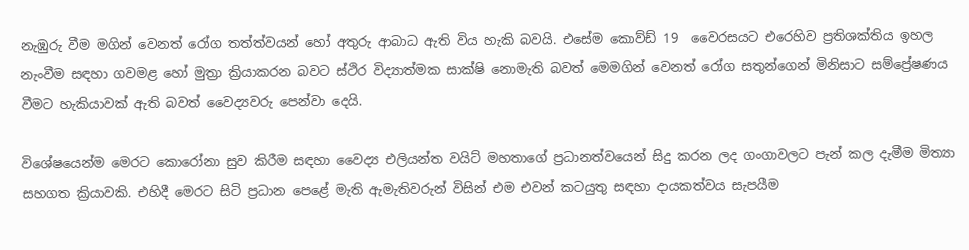නැඹුරු වීම මගින් වෙනත් රෝග තත්ත්වයන් හෝ අතුරු ආබාධ ඇති විය හැකි බවයි. එසේම කොව්ඩ් 19  වෛරසයට එරෙහිව ප්‍රතිශක්තිය ඉහල නැංවීම සඳහා ගවමළ හෝ මුත්‍රා ක්‍රියාකරන බවට ස්ථිර විද්‍යාත්මක සාක්ෂි නොමැති බවත් මෙමගින් වෙනත් රෝග සතුන්ගෙන් මිනිසාට සම්ප්‍රේෂණය වීමට හැකියාවක් ඇති බවත් වෛද්‍යවරු පෙන්වා දෙයි.

විශේෂයෙන්ම මෙරට කොරෝනා සුව කිරීම සඳහා වෛද්‍ය එලියන්ත වයිට් මහතාගේ ප්‍රධානත්වයෙන් සිදු කරන ලද ගංගාවලට පැන් කල දැමීම මිත්‍යා සහගත ක්‍රියාවකි. එහිදී මෙරට සිටි ප්‍රධාන පෙළේ මැති ඇමැතිවරුන් විසින් එම එවන් කටයුතු සඳහා දායකත්වය සැපයීම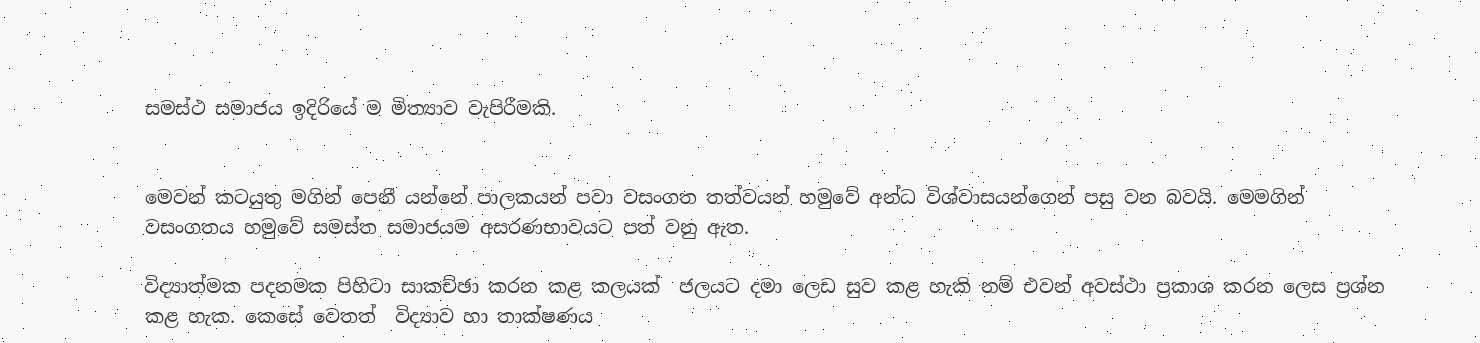සමස්ථ සමාජය ඉදිරියේ ම මිත්‍යාව වැපිරීමකි.


මෙවන් කටයුතු මගින් පෙනී යන්නේ පාලකයන් පවා වසංගත තත්වයන් හමුවේ අන්ධ විශ්වාසයන්ගෙන් පසු වන බවයි. මෙමගින් වසංගතය හමුවේ සමස්ත සමාජයම අසරණභාවයට පත් වනු ඇත.

විද්‍යාත්මක පදනමක පිහිටා සාකච්ඡා කරන කළ කලයක්  ජලයට දමා ලෙඩ සුව කළ හැකි නම් එවන් අවස්ථා ප්‍රකාශ කරන ලෙස ප්‍රශ්න කළ හැක. කෙසේ වෙතත්  විද්‍යාව හා තාක්ෂණය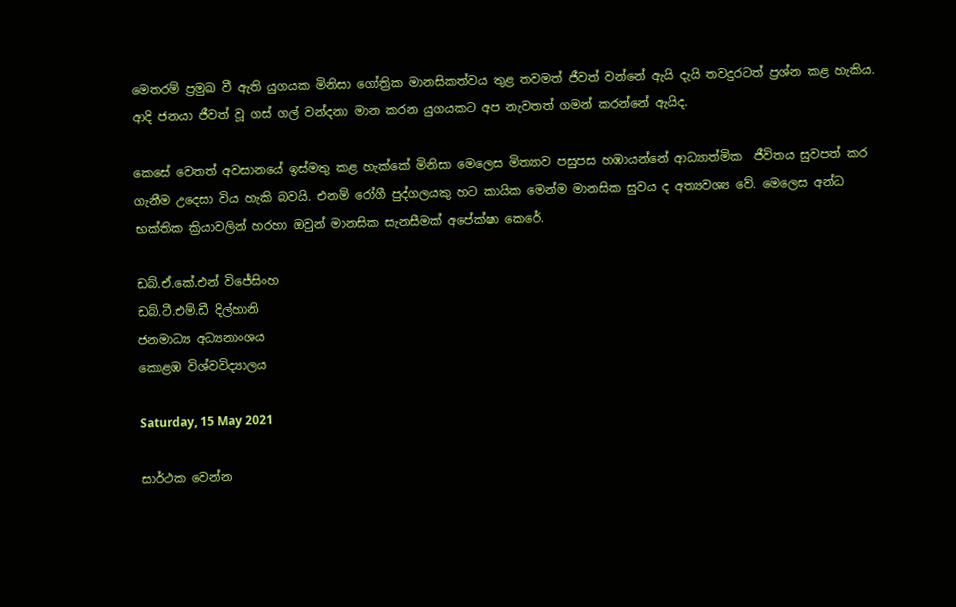මෙතරම් ප්‍රමුඛ වී ඇති යුගයක මිනිසා ගෝත්‍රික මානසිකත්වය තුළ තවමත් ජීවත් වන්නේ ඇයි දැයි තවදුරටත් ප්‍රශ්න කළ හැකිය. ආදි ජනයා ජීවත් වූ ගස් ගල් වන්දනා මාන කරන යුගයකට අප නැවතත් ගමන් කරන්නේ ඇයිද.

කෙසේ වෙතත් අවසානයේ ඉස්මතු කළ හැක්කේ මිනිසා මෙලෙස මිත්‍යාව පසුපස හඹායන්නේ ආධ්‍යාත්මික  ජීවිතය සුවපත් කර ගැනීම උදෙසා විය හැකි බවයි. එනම් රෝගී පුද්ගලයකු හට කායික මෙන්ම මානසික සුවය ද අත්‍යවශ්‍ය වේ. මෙලෙස අන්ධ භක්තික ක්‍රියාවලින් හරහා ඔවුන් මානසික සැනසීමක් අපේක්ෂා කෙරේ.

ඩබ්.ඒ.කේ.එන් විජේසිංහ
ඩබ්.ටී.එම්.ඩී දිල්හානි
ජනමාධ්‍ය අධ්‍යනාංශය
කොළඹ විශ්වවිද්‍යාලය

Saturday, 15 May 2021

සාර්ථක වෙන්න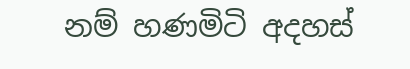නම් හණමිටි අදහස්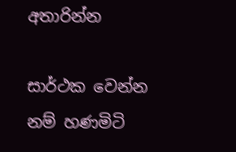අතාරින්න

සාර්ථක වෙන්න නම් හණමිටි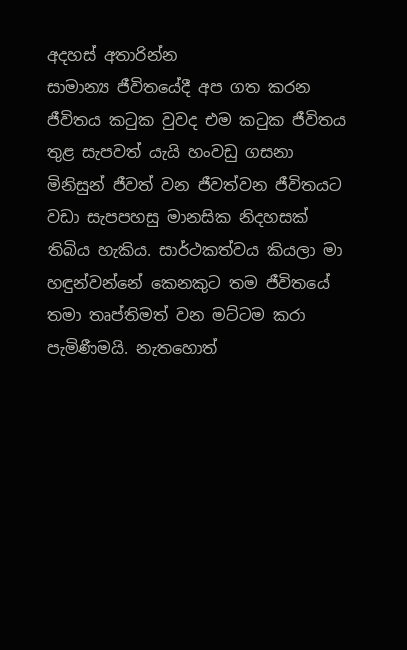අදහස් අතාරින්න
සාමාන්‍ය ජීවිතයේදී අප ගත කරන ජීවිතය කටුක වුවද එම කටුක ජීවිතය තුළ සැපවත් යැයි හංවඩු ගසනා මිනිසුන් ජීවත් වන ජීවත්වන ජීවිතයට වඩා සැපපහසු මානසික නිදහසක් තිබිය හැකිය. සාර්ථකත්වය කියලා මා හඳුන්වන්නේ කෙනකුට තම ජීවිතයේ තමා තෘප්තිමත් වන මට්ටම කරා පැමිණීමයි. නැතහොත්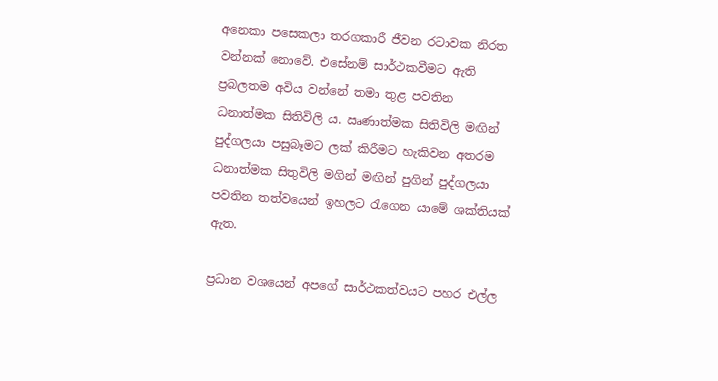අනෙකා පසෙකලා තරගකාරී ජීවන රටාවක නිරත වන්නක් නොවේ. එසේනම් සාර්ථකවීමට ඇති ප්‍රබලතම අවිය වන්නේ තමා තුළ පවතින ධනාත්මක සිතිවිලි ය. ඍණාත්මක සිතිවිලි මඟින් පුද්ගලයා පසුබෑමට ලක් කිරීමට හැකිවන අතරම ධනාත්මක සිතුවිලි මගින් මඟින් පුගින් පුද්ගලයා පවතින තත්වයෙන් ඉහලට රැගෙන යාමේ ශක්තියක් ඇත.

ප්‍රධාන වශයෙන් අපගේ සාර්ථකත්වයට පහර එල්ල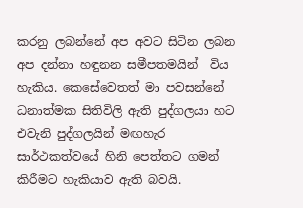කරනු ලබන්නේ අප අවට සිටින ලබන අප දන්නා හඳුනන සමීපතමයින්  විය හැකිය. කෙසේවෙතත් මා පවසන්නේ ධනාත්මක සිතිවිලි ඇති පුද්ගලයා හට එවැනි පුද්ගලයින් මඟහැර සාර්ථකත්වයේ හිනි පෙත්තට ගමන් කිරීමට හැකියාව ඇති බවයි.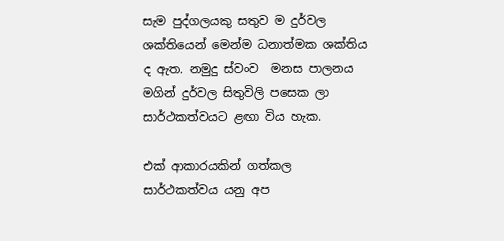සැම පුද්ගලයකු සතුව ම දුර්වල  ශක්තියෙන් මෙන්ම ධනාත්මක ශක්තිය ද ඇත. නමුදු ස්වංව  මනස පාලනය මගින් දුර්වල සිතුවිලි පසෙක ලා සාර්ථකත්වයට ළඟා විය හැක.

එක් ආකාරයකින් ගත්කල සාර්ථකත්වය යනු අප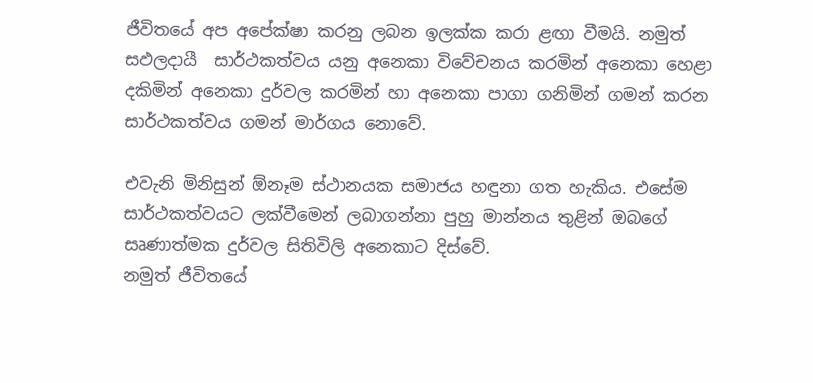ජීවිතයේ අප අපේක්ෂා කරනු ලබන ඉලක්ක කරා ළඟා වීමයි. නමුත් සඵලදායී  සාර්ථකත්වය යනු අනෙකා විවේචනය කරමින් අනෙකා හෙළා දකිමින් අනෙකා දුර්වල කරමින් හා අනෙකා පාගා ගනිමින් ගමන් කරන සාර්ථකත්වය ගමන් මාර්ගය නොවේ.

එවැනි මිනිසුන් ඕනෑම ස්ථානයක සමාජය හඳුනා ගත හැකිය. එසේම සාර්ථකත්වයට ලක්වීමෙන් ලබාගන්නා පුහු මාන්නය තුළින් ඔබගේ සෘණාත්මක දුර්වල සිතිවිලි අනෙකාට දිස්වේ.
නමුත් ජීවිතයේ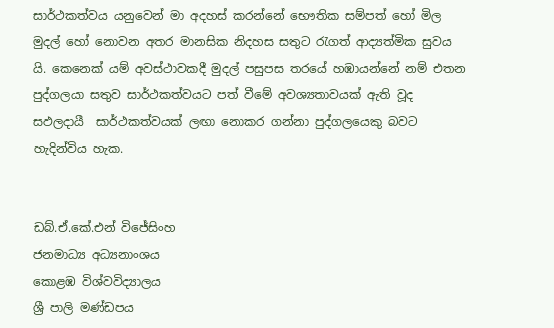සාර්ථකත්වය යනුවෙන් මා අදහස් කරන්නේ භෞතික සම්පත් හෝ මිල මුදල් හෝ නොවන අතර මානසික නිදහස සතුට රැගත් ආද්‍යත්මික සුවය යි. කෙනෙක් යම් අවස්ථාවකදී මුදල් පසුපස තරයේ හඹායන්නේ නම් එතන පුද්ගලයා සතුව සාර්ථකත්වයට පත් වීමේ අවශ්‍යතාවයක් ඇති වූද සඵලදායී  සාර්ථකත්වයක් ලඟා නොකර ගන්නා පුද්ගලයෙකු බවට හැදින්විය හැක.


ඩබ්.ඒ.කේ.එන් විජේසිංහ
ජනමාධ්‍ය අධ්‍යනාංශය
කොළඹ විශ්වවිද්‍යාලය
ශ්‍රී පාලි මණ්ඩපය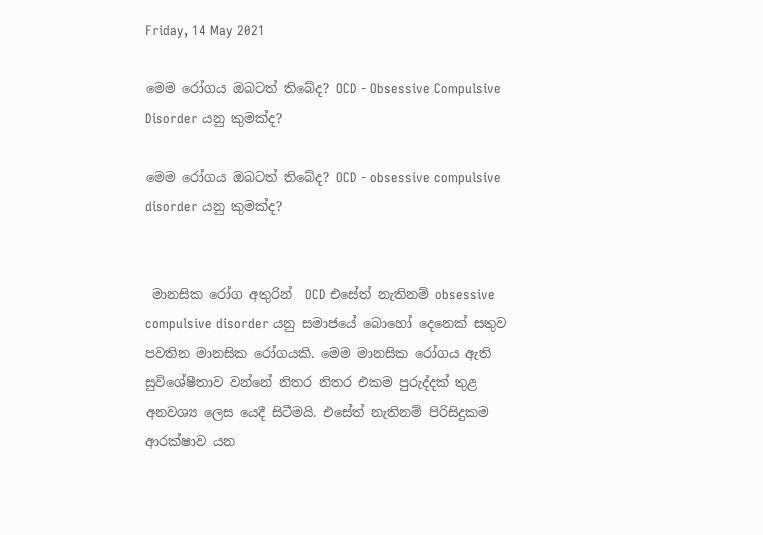Friday, 14 May 2021

මෙම රෝගය ඔබටත් තිබේද? OCD - Obsessive Compulsive Disorder යනු කුමක්ද?

මෙම රෝගය ඔබටත් තිබේද? OCD - obsessive compulsive disorder යනු කුමක්ද?


 මානසික රෝග අතුරින්  OCD එසේත් නැතිනම් obsessive compulsive disorder යනු සමාජයේ බොහෝ දෙනෙක් සතුව පවතින මානසික රෝගයකි. මෙම මානසික රෝගය ඇති සුවිශේෂීතාව වන්නේ නිතර නිතර එකම පුරුද්දක් තුළ  අනවශ්‍ය ලෙස යෙදී සිටීමයි. එසේත් නැතිනම් පිරිසිදුකම ආරක්ෂාව යන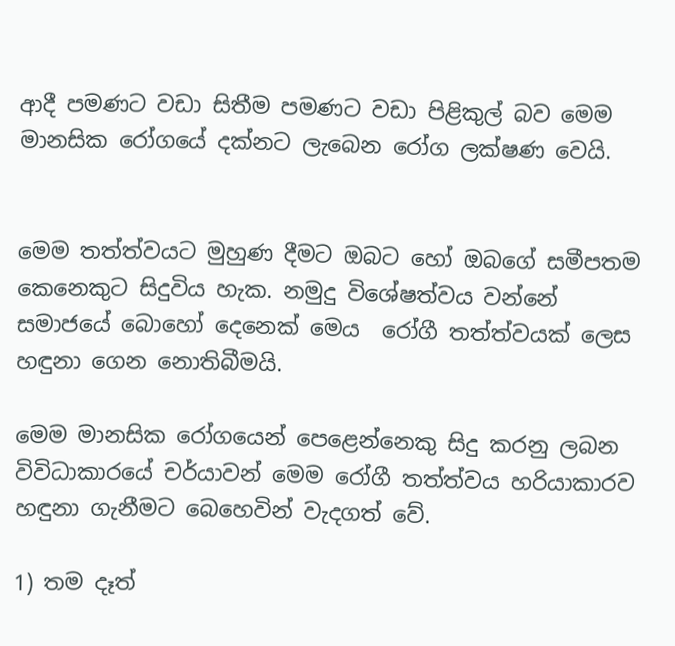ආදී පමණට වඩා සිතීම පමණට වඩා පිළිකුල් බව මෙම මානසික රෝගයේ දක්නට ලැබෙන රෝග ලක්ෂණ වෙයි.


මෙම තත්ත්වයට මුහුණ දීමට ඔබට හෝ ඔබගේ සමීපතම කෙනෙකුට සිදුවිය හැක. නමුදු විශේෂත්වය වන්නේ සමාජයේ බොහෝ දෙනෙක් මෙය  රෝගී තත්ත්වයක් ලෙස හඳුනා ගෙන නොතිබීමයි.

මෙම මානසික රෝගයෙන් පෙළෙන්නෙකු සිදු කරනු ලබන විවිධාකාරයේ චර්යාවන් මෙම රෝගී තත්ත්වය හරියාකාරව හඳුනා ගැනීමට බෙහෙවින් වැදගත් වේ.

1) තම දෑත්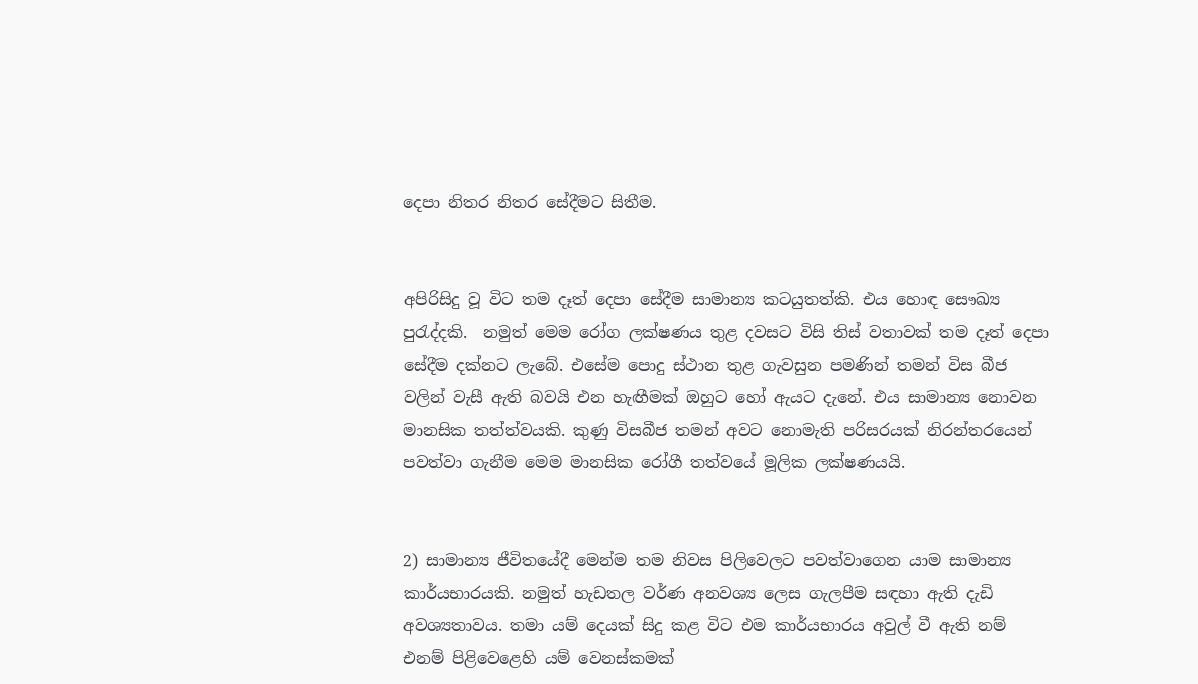දෙපා නිතර නිතර සේදීමට සිතීම.


අපිරිසිදු වූ විට තම දෑත් දෙපා සේදීම සාමාන්‍ය කටයුතත්කි. එය හොඳ සෞඛ්‍ය පුරැද්දකි.  නමුත් මෙම රෝග ලක්ෂණය තුළ දවසට විසි තිස් වතාවක් තම දෑත් දෙපා සේදීම දක්නට ලැබේ. එසේම පොදු ස්ථාන තුළ ගැවසුන පමණින් තමන් විස බීජ වලින් වැසී ඇති බවයි එන හැඟීමක් ඔහුට හෝ ඇයට දැනේ. එය සාමාන්‍ය නොවන මානසික තත්ත්වයකි. කුණු විසබීජ තමන් අවට නොමැති පරිසරයක් නිරන්තරයෙන් පවත්වා ගැනීම මෙම මානසික රෝගී තත්වයේ මූලික ලක්ෂණයයි.


2) සාමාන්‍ය ජීවිතයේදී මෙන්ම තම නිවස පිලිවෙලට පවත්වාගෙන යාම සාමාන්‍ය කාර්යභාරයකි. නමුත් හැඩතල වර්ණ අනවශ්‍ය ලෙස ගැලපීම සඳහා ඇති දැඩි අවශ්‍යතාවය. තමා යම් දෙයක් සිදු කළ විට එම කාර්යභාරය අවුල් වී ඇති නම් එනම් පිළිවෙළෙහි යම් වෙනස්කමක්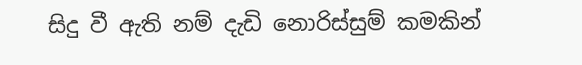සිදු වී ඇති නම් දැඩි නොරිස්සුම් කමකින්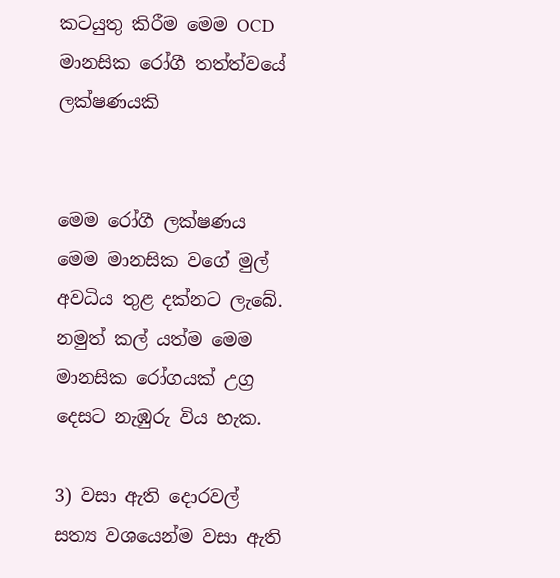කටයුතු කිරීම මෙම OCD මානසික රෝගී තත්ත්වයේ ලක්ෂණයකි


මෙම රෝගී ලක්ෂණය මෙම මානසික වගේ මුල් අවධිය තුළ දක්නට ලැබේ. නමුත් කල් යත්ම මෙම මානසික රෝගයක් උග්‍ර දෙසට නැඹුරු විය හැක.

3) වසා ඇති දොරවල් සත්‍ය වශයෙන්ම වසා ඇති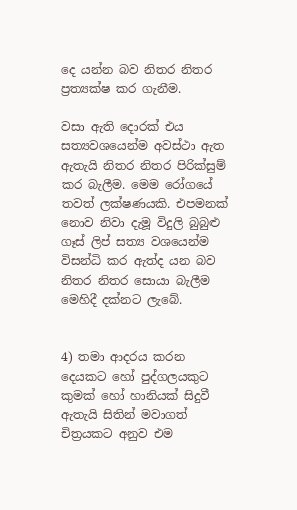දෙ යන්න බව නිතර නිතර ප්‍රත්‍යක්ෂ කර ගැනීම.

වසා ඇති දොරක් එය සත්‍යවශයෙන්ම අවස්ථා ඇත ඇතැයි නිතර නිතර පිරික්සුම් කර බැලීම. මෙම රෝගයේ තවත් ලක්ෂණයකි. එපමනක් නොව නිවා දැමූ විදුලි බුබුළු ගෑස් ලිප් සත්‍ය වශයෙන්ම විසන්ධි කර ඇත්ද යන බව නිතර නිතර සොයා බැලීම මෙහිදී දක්නට ලැබේ.


4) තමා ආදරය කරන දෙයකට හෝ පුද්ගලයකුට කුමක් හෝ හානියක් සිදුවී ඇතැයි සිතින් මවාගත් චිත්‍රයකට අනුව එම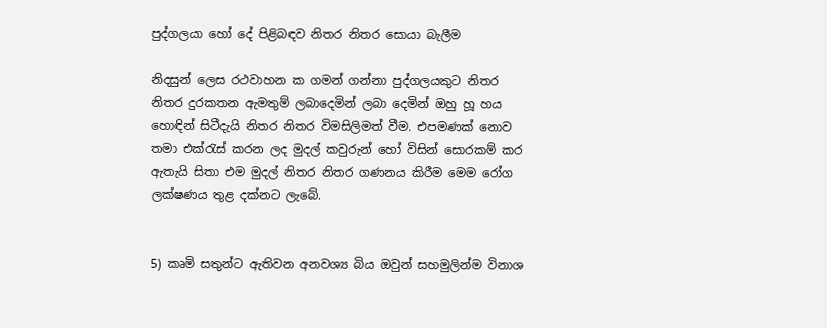පුද්ගලයා හෝ දේ පිළිබඳව නිතර නිතර සොයා බැලීම

නිදසුන් ලෙස රථවාහන ක ගමන් ගන්නා පුද්ගලයකුට නිතර නිතර දුරකතන ඇමතුම් ලබාදෙමින් ලබා දෙමින් ඔහු හූ හය හොඳින් සිටීදැයි නිතර නිතර විමසිලිමත් වීම. එපමණක් නොව තමා එක්රැස් කරන ලද මුදල් කවුරුන් හෝ විසින් සොරකම් කර ඇතැයි සිතා එම මුදල් නිතර නිතර ගණනය කිරීම මෙම රෝග ලක්ෂණය තුළ දක්නට ලැබේ.


5) කෘමි සතුන්ට ඇතිවන අනවශ්‍ය බිය ඔවුන් සහමුලින්ම විනාශ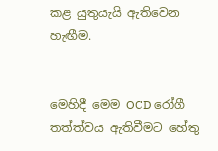කළ යුතුයැයි ඇතිවෙන හැඟීම.


මෙහිදී මෙම OCD රෝගී තත්ත්වය ඇතිවීමට හේතු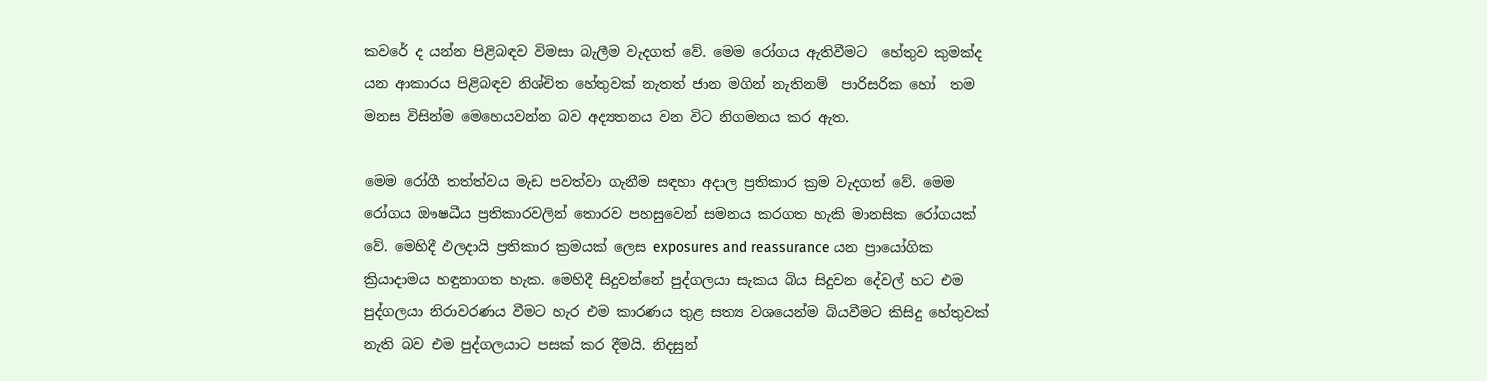කවරේ ද යන්න පිළිබඳව විමසා බැලීම වැදගත් වේ. මෙම රෝගය ඇතිවීමට  හේතුව කුමක්ද යන ආකාරය පිළිබඳව නිශ්චිත හේතුවක් නැතත් ජාන මගින් නැතිනම්  පාරිසරික හෝ  තම මනස විසින්ම මෙහෙයවන්න බව අද්‍යතනය වන විට නිගමනය කර ඇත.

මෙම රෝගී තත්ත්වය මැඩ පවත්වා ගැනීම සඳහා අදාල ප්‍රතිකාර ක්‍රම වැදගත් වේ. මෙම රෝගය ඖෂධීය ප්‍රතිකාරවලින් තොරව පහසුවෙන් සමනය කරගත හැකි මානසික රෝගයක් වේ. මෙහිදී ඵලදායි ප්‍රතිකාර ක්‍රමයක් ලෙස exposures and reassurance යන ප්‍රායෝගික ක්‍රියාදාමය හඳුනාගත හැක. මෙහිදී සිදුවන්නේ පුද්ගලයා සැකය බිය සිදුවන දේවල් හට එම පුද්ගලයා නිරාවරණය වීමට හැර එම කාරණය තුළ සත්‍ය වශයෙන්ම බියවීමට කිසිදු හේතුවක් නැති බව එම පුද්ගලයාට පසක් කර දීමයි. නිදසුන්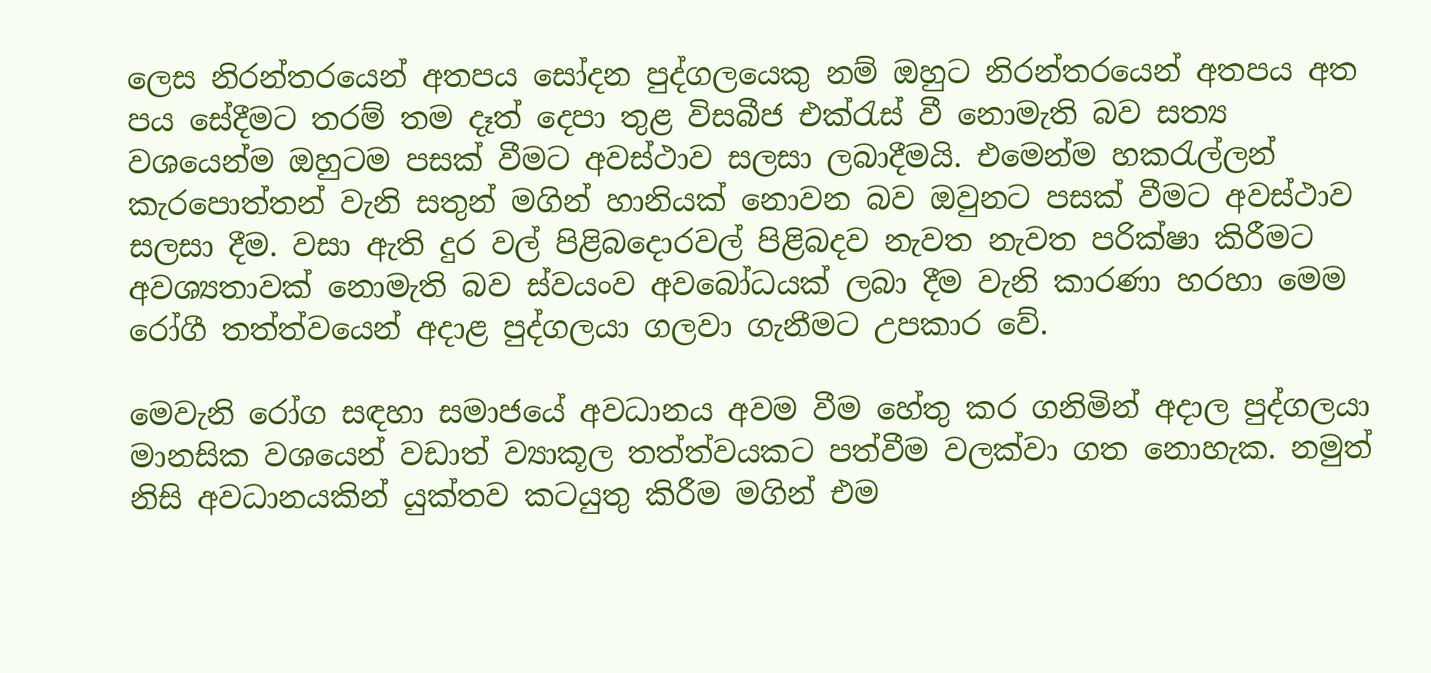ලෙස නිරන්තරයෙන් අතපය සෝදන පුද්ගලයෙකු නම් ඔහුට නිරන්තරයෙන් අතපය අත පය සේදීමට තරම් තම දෑත් දෙපා තුළ විසබීජ එක්රැස් වී නොමැති බව සත්‍ය වශයෙන්ම ඔහුටම පසක් වීමට අවස්ථාව සලසා ලබාදීමයි. එමෙන්ම හකරැල්ලන් කැරපොත්තන් වැනි සතුන් මගින් හානියක් නොවන බව ඔවුනට පසක් වීමට අවස්ථාව සලසා දීම. වසා ඇති දුර වල් පිළිබදොරවල් පිළිබදව නැවත නැවත පරික්ෂා කිරීමට අවශ්‍යතාවක් නොමැති බව ස්වයංව අවබෝධයක් ලබා දීම වැනි කාරණා හරහා මෙම රෝගී තත්ත්වයෙන් අදාළ පුද්ගලයා ගලවා ගැනීමට උපකාර වේ.

මෙවැනි රෝග සඳහා සමාජයේ අවධානය අවම වීම හේතු කර ගනිමින් අදාල පුද්ගලයා මානසික වශයෙන් වඩාත් ව්‍යාකූල තත්ත්වයකට පත්වීම වලක්වා ගත නොහැක. නමුත් නිසි අවධානයකින් යුක්තව කටයුතු කිරීම මගින් එම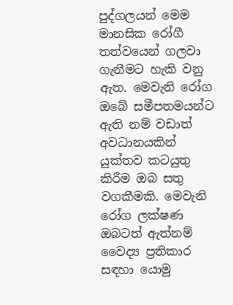පුද්ගලයන් මෙම මානසික රෝගී තත්වයෙන් ගලවා ගැනීමට හැකි වනු ඇත. මෙවැනි රෝග ඔබේ සමීපතමයන්ට ඇති නම් වඩාත් අවධානයකින් යුක්තව කටයුතු කිරීම ඔබ සතු වගකීමකි. මෙවැනි රෝග ලක්ෂණ ඔබටත් ඇත්නම් වෛද්‍ය ප්‍රතිකාර සඳහා යොමු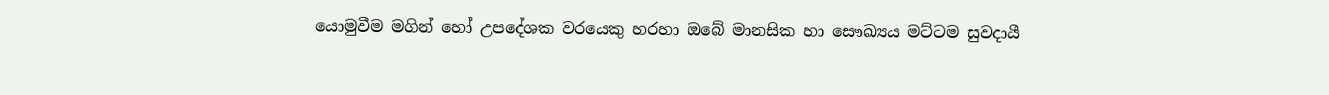යොමුවීම මගින් හෝ උපදේශක වරයෙකු හරහා ඔබේ මානසික හා සෞඛ්‍යය මට්ටම සුවදායී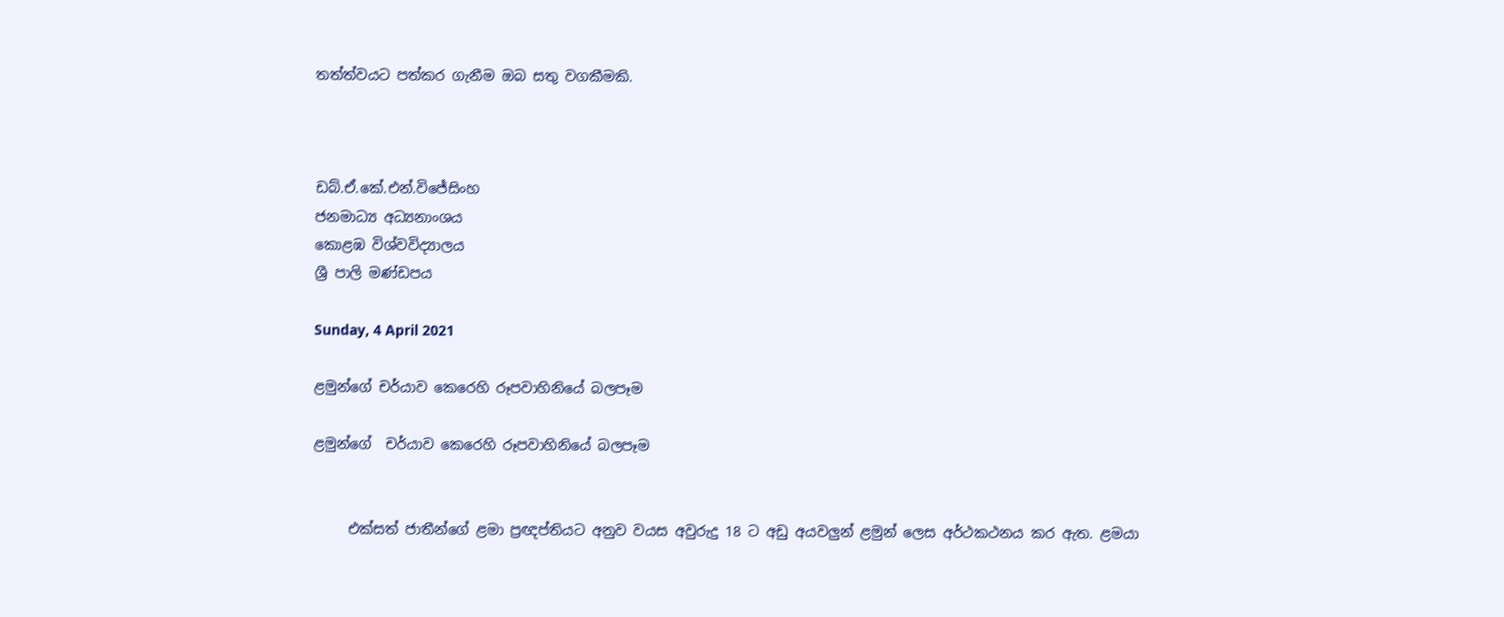තත්ත්වයට පත්කර ගැනීම ඔබ සතු වගකීමකි.



ඩබ්.ඒ.කේ.එන්.විජේසිංහ
ජනමාධ්‍ය අධ්‍යනාංශය
කොළඹ විශ්වවිද්‍යාලය
ශ්‍රී පාලි මණ්ඩපය

Sunday, 4 April 2021

ළමුන්ගේ චර්යාව කෙරෙහි රූපවාහිනියේ බලපෑම

ළමුන්ගේ  චර්යාව කෙරෙහි රූපවාහිනියේ බලපෑම


     එක්සත් ජාතීන්ගේ ළමා ප්‍රඥප්තියට අනුව වයස අවුරුදු 18 ට අඩු අයවලුන් ළමුන් ලෙස අර්ථකථනය කර ඇත. ළමයා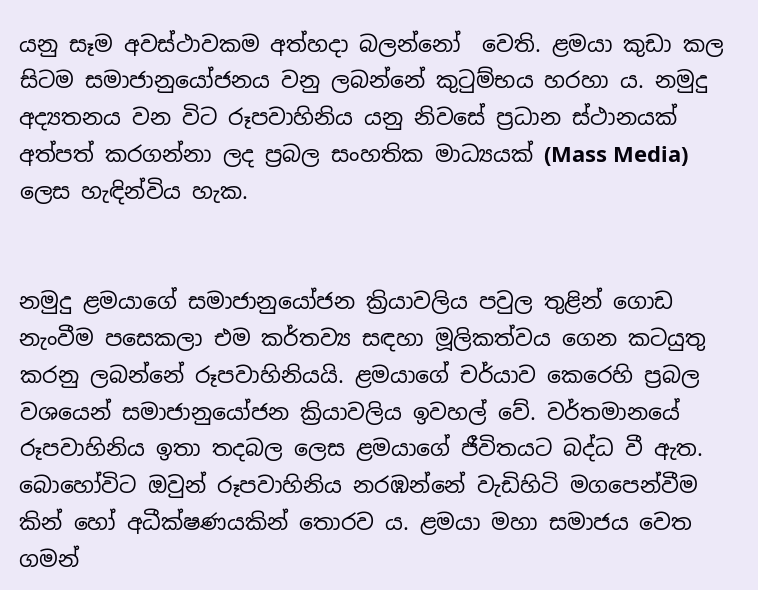යනු සෑම අවස්ථාවකම අත්හදා බලන්නෝ  වෙති. ළමයා කුඩා කල සිටම සමාජානුයෝජනය වනු ලබන්නේ කුටුම්භය හරහා ය. නමුදු අද්‍යතනය වන විට රූපවාහිනිය යනු නිවසේ ප්‍රධාන ස්ථානයක් අත්පත් කරගන්නා ලද ප්‍රබල සංහතික මාධ්‍යයක් (Mass Media) ලෙස හැඳින්විය හැක.


නමුදු ළමයාගේ සමාජානුයෝජන ක්‍රියාවලිය පවුල තුළින් ගොඩ නැංවීම පසෙකලා එම කර්තව්‍ය සඳහා මූලිකත්වය ගෙන කටයුතු කරනු ලබන්නේ රූපවාහිනියයි. ළමයාගේ චර්යාව කෙරෙහි ප්‍රබල වශයෙන් සමාජානුයෝජන ක්‍රියාවලිය ඉවහල් වේ. වර්තමානයේ රූපවාහිනිය ඉතා තදබල ලෙස ළමයාගේ ජීවිතයට බද්ධ වී ඇත. බොහෝවිට ඔවුන් රූපවාහිනිය නරඹන්නේ වැඩිහිටි මගපෙන්වීම කින් හෝ අධීක්ෂණයකින් තොරව ය. ළමයා මහා සමාජය වෙත ගමන්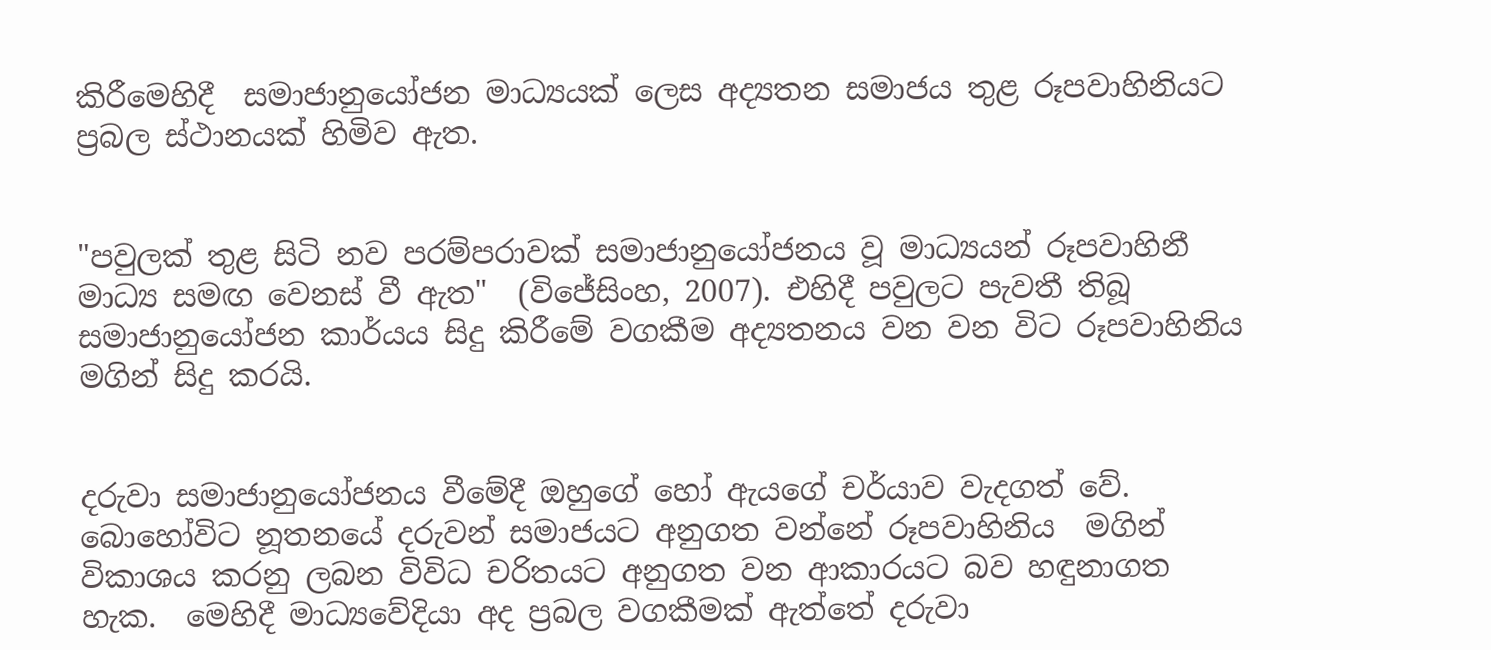කිරීමෙහිදී  සමාජානුයෝජන මාධ්‍යයක් ලෙස අද්‍යතන සමාජය තුළ රූපවාහිනියට ප්‍රබල ස්ථානයක් හිමිව ඇත.


"පවුලක් තුළ සිටි නව පරම්පරාවක් සමාජානුයෝජනය වූ මාධ්‍යයන් රූපවාහිනී මාධ්‍ය සමඟ වෙනස් වී ඇත"  (විජේසිංහ, 2007). එහිදී පවුලට පැවතී තිබූ සමාජානුයෝජන කාර්යය සිදු කිරීමේ වගකීම අද්‍යතනය වන වන විට රූපවාහිනිය මගින් සිදු කරයි.


දරුවා සමාජානුයෝජනය වීමේදී ඔහුගේ හෝ ඇයගේ චර්යාව වැදගත් වේ. බොහෝවිට නූතනයේ දරුවන් සමාජයට අනුගත වන්නේ රූපවාහිනිය  මගින් විකාශය කරනු ලබන විවිධ චරිතයට අනුගත වන ආකාරයට බව හඳුනාගත හැක.  මෙහිදී මාධ්‍යවේදියා අද ප්‍රබල වගකීමක් ඇත්තේ දරුවා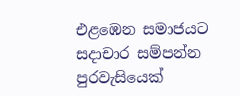එළඹෙන සමාජයට සදාචාර සම්පන්න පුරවැසියෙක්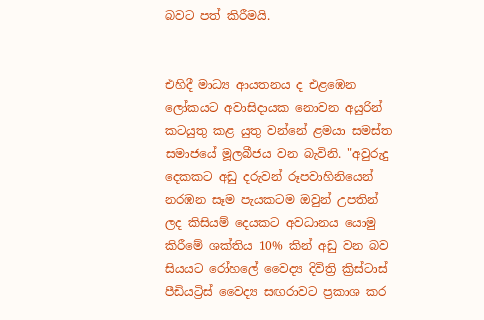බවට පත් කිරීමයි.


එහිදී මාධ්‍ය ආයතනය ද එළඹෙන  ලෝකයට අවාසිදායක නොවන අයුරින් කටයුතු කළ යුතු වන්නේ ළමයා සමස්ත සමාජයේ මූලබීජය වන බැවිනි. "අවුරුදු දෙකකට අඩු දරුවන් රූපවාහිනියෙන් නරඹන සෑම පැයකටම ඔවුන් උපතින් ලද කිසියම් දෙයකට අවධානය යොමු කිරීමේ ශක්තිය 10% කින් අඩු වන බව සියයට රෝහලේ වෛද්‍ය දිවිත්‍රි ක්‍රිස්ටාස් පීඩියට්‍රිස් වෛද්‍ය සඟරාවට ප්‍රකාශ කර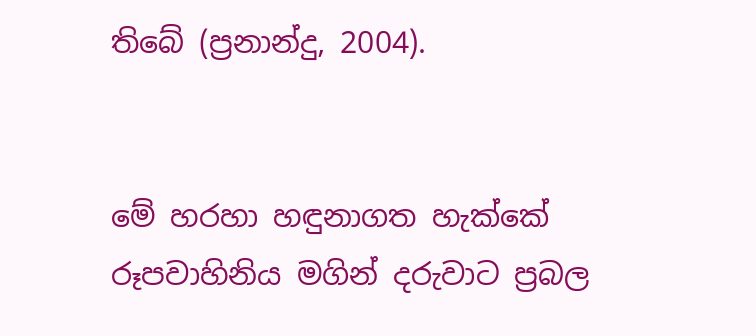තිබේ (ප්‍රනාන්දු, 2004).


මේ හරහා හඳුනාගත හැක්කේ රූපවාහිනිය මගින් දරුවාට ප්‍රබල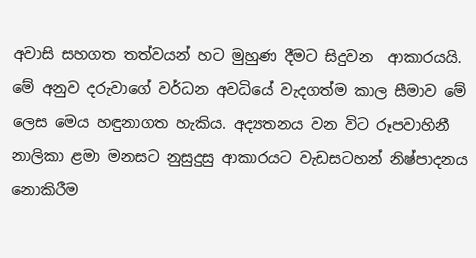අවාසි සහගත තත්වයන් හට මුහුණ දීමට සිදුවන  ආකාරයයි. මේ අනුව දරුවාගේ වර්ධන අවධියේ වැදගත්ම කාල සීමාව මේ ලෙස මෙය හඳුනාගත හැකිය. අද්‍යතනය වන විට රූපවාහිනී නාලිකා ළමා මනසට නුසුදුසු ආකාරයට වැඩසටහන් නිෂ්පාදනය නොකිරීම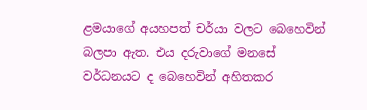ළමයාගේ අයහපත් චර්යා වලට බෙහෙවින් බලපා ඇත. එය දරුවාගේ මනසේ වර්ධනයට ද බෙහෙවින් අහිතකර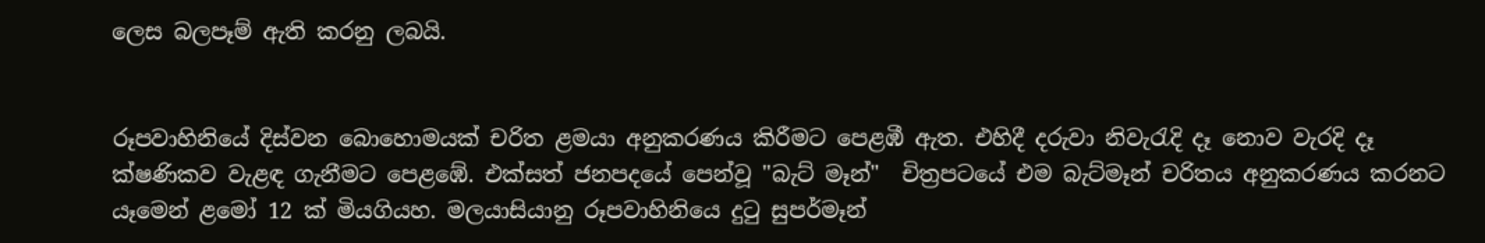ලෙස බලපෑම් ඇති කරනු ලබයි.


රූපවාහිනියේ දිස්වන බොහොමයක් චරිත ළමයා අනුකරණය කිරීමට පෙළඹී ඇත. එහිදී දරුවා නිවැරැදි දෑ නොව වැරදි දෑ ක්ෂණිකව වැළඳ ගැනීමට පෙළඹේ. එක්සත් ජනපදයේ පෙන්වූ "බැට් මෑන්"  චිත්‍රපටයේ එම බැට්මෑන් චරිතය අනුකරණය කරනට යෑමෙන් ළමෝ 12 ක් මියගියහ. මලයාසියානු රූපවාහිනියෙ දුටු සුපර්මෑන්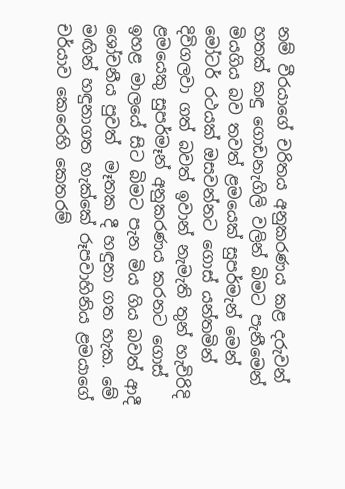නම් වීරයාගේ චරිතය අනුකරණය කළ දරුවන් හතක් කඳු ගොඩනැගිලි වලින් බිමට පැනීමෙන් මියගිය බව තවත් ළමයෙක් සුපර්මැන් මෙන් මෝටර් රථයක් ඔසවන්නට ගොස් යන්තමින් දිවිගලවා ගත් බවත් ඉවාන් නැමැති තුන් හැවිරිදි ළමයෙකු සුපර්මෑන් අනුකරණය කරනට ගොස්  ඉහළ මාලයේ සිට බිමට පැන මිය ගිය බවත් ආදී ශෝචනීය පුවත්  මෑතක දී හඳුනා ගත හැක. මේ මඟින් හඳුනාගත හැක්කේ රූපවාහිනිය ළමයාගේ චර්යාව කෙරෙහි කෙතරම්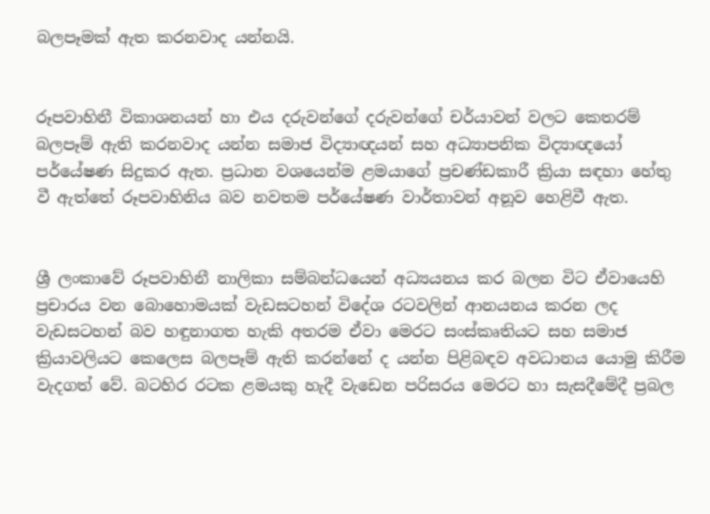බලපෑමක් ඇත කරනවාද යන්නයි.


රූපවාහිනී විකාශනයන් හා එය දරුවන්ගේ දරුවන්ගේ චර්යාවන් වලට කෙතරම් බලපෑම් ඇති කරනවාද යන්න සමාජ විද්‍යාඥයන් සහ අධ්‍යාපනික විද්‍යාඥයෝ පර්යේෂණ සිදුකර ඇත. ප්‍රධාන වශයෙන්ම ළමයාගේ ප්‍රචණ්ඩකාරී ක්‍රියා සඳහා හේතු වී ඇත්තේ රූපවාහිනිය බව නවතම පර්යේෂණ වාර්තාවන් අනූව හෙළිවී ඇත.


ශ්‍රී ලංකාවේ රූපවාහිනී නාලිකා සම්බන්ධයෙන් අධ්‍යයනය කර බලන විට ඒවායෙහි ප්‍රචාරය වන බොහොමයක් වැඩසටහන් විදේශ රටවලින් ආනයනය කරන ලද වැඩසටහන් බව හඳුනාගත හැකි අතරම ඒවා මෙරට සංස්කෘතියට සහ සමාජ ක්‍රියාවලියට කෙලෙස බලපෑම් ඇති කරන්නේ ද යන්න පිළිබඳව අවධානය යොමු කිරීම වැදගත් වේ. බටහිර රටක ළමයකු හැදී වැඩෙන පරිසරය මෙරට හා සැසදීමේදී ප්‍රබල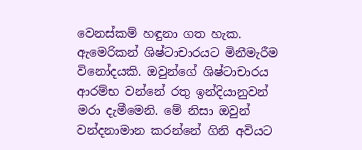වෙනස්කම් හඳුනා ගත හැක. ඇමෙරිකන් ශිෂ්ටාචාරයට මිනීමැරීම විනෝදයකි. ඔවුන්ගේ ශිෂ්ටාචාරය ආරම්භ වන්නේ රතු ඉන්දියානුවන් මරා දැමීමෙනි. මේ නිසා ඔවුන් වන්දනාමාන කරන්නේ ගිනි අවියට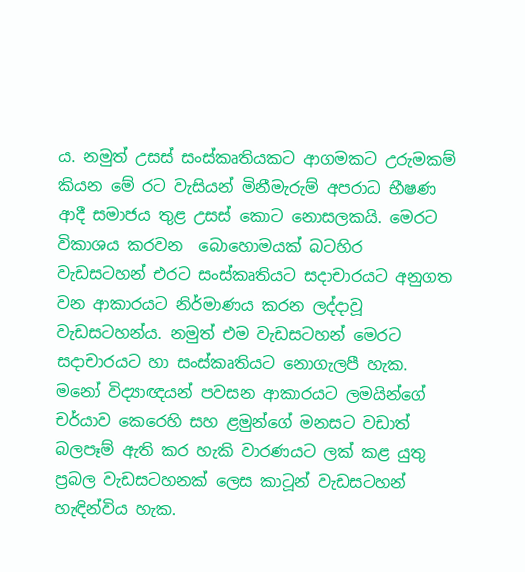ය. නමුත් උසස් සංස්කෘතියකට ආගමකට උරුමකම් කියන මේ රට වැසියන් මිනීමැරුම් අපරාධ භීෂණ ආදී සමාජය තුළ උසස් කොට නොසලකයි. මෙරට විකාශය කරවන  බොහොමයක් බටහිර වැඩසටහන් එරට සංස්කෘතියට සදාචාරයට අනුගත වන ආකාරයට නිර්මාණය කරන ලද්දාවූ වැඩසටහන්ය. නමුත් එම වැඩසටහන් මෙරට සදාචාරයට හා සංස්කෘතියට නොගැලපී හැක. මනෝ විද්‍යාඥයන් පවසන ආකාරයට ලමයින්ගේ චර්යාව කෙරෙහි සහ ළමුන්ගේ මනසට වඩාත් බලපෑම් ඇති කර හැකි වාරණයට ලක් කළ යුතු ප්‍රබල වැඩසටහනක් ලෙස කාටූන් වැඩසටහන් හැඳින්විය හැක.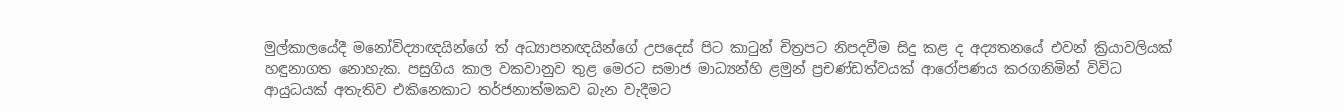මුල්කාලයේදී මනෝවිද්‍යාඥයින්ගේ ත් අධ්‍යාපනඥයින්ගේ උපදෙස් පිට කාටුන් චිත්‍රපට නිපදවීම සිදු කළ ද අද්‍යතනයේ එවන් ක්‍රියාවලියක් හඳුනාගත නොහැක. පසුගිය කාල වකවානුව තුළ මෙරට සමාජ මාධ්‍යන්හි ළමුන් ප්‍රචණ්ඩත්වයක් ආරෝපණය කරගනිමින් විවිධ ආයුධයක් අතැතිව එකිනෙකාට තර්ජනාත්මකව බැන වැදීමට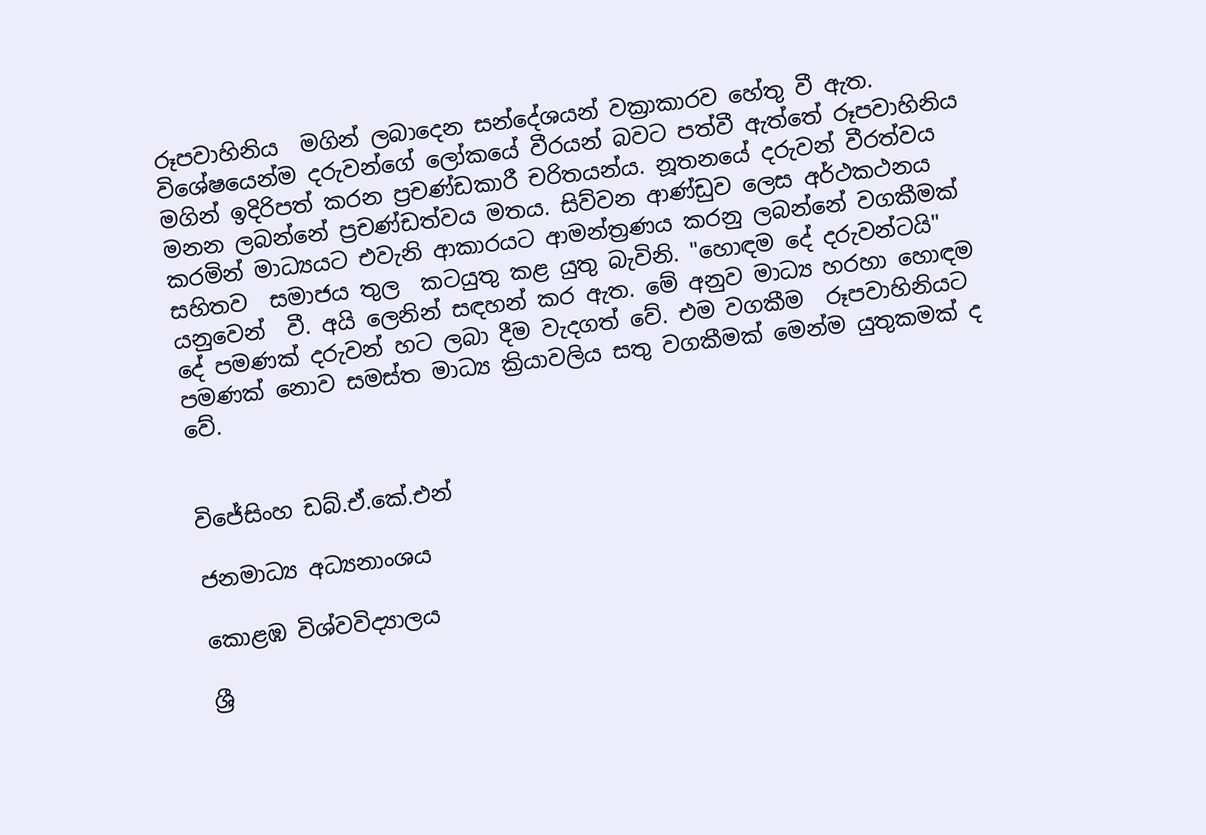රූපවාහිනිය  මගින් ලබාදෙන සන්දේශයන් වක්‍රාකාරව හේතු වී ඇත. විශේෂයෙන්ම දරුවන්ගේ ලෝකයේ වීරයන් බවට පත්වී ඇත්තේ රූපවාහිනිය මගින් ඉදිරිපත් කරන ප්‍රචණ්ඩකාරී චරිතයන්ය. නූතනයේ දරුවන් වීරත්වය මනන ලබන්නේ ප්‍රචණ්ඩත්වය මතය. සිව්වන ආණ්ඩුව ලෙස අර්ථකථනය කරමින් මාධ්‍යයට එවැනි ආකාරයට ආමන්ත්‍රණය කරනු ලබන්නේ වගකීමක් සහිතව  සමාජය තුල  කටයුතු කළ යුතු බැවිනි. "හොඳම දේ දරුවන්ටයි" යනුවෙන්  වී. අයි ලෙනින් සඳහන් කර ඇත. මේ අනුව මාධ්‍ය හරහා හොඳම දේ පමණක් දරුවන් හට ලබා දීම වැදගත් වේ. එම වගකීම  රූපවාහිනියට පමණක් නොව සමස්ත මාධ්‍ය ක්‍රියාවලිය සතු වගකීමක් මෙන්ම යුතුකමක් ද වේ.


විජේසිංහ ඩබ්.ඒ.කේ.එන්

ජනමාධ්‍ය අධ්‍යනාංශය

කොළඹ විශ්වවිද්‍යාලය

ශ්‍රී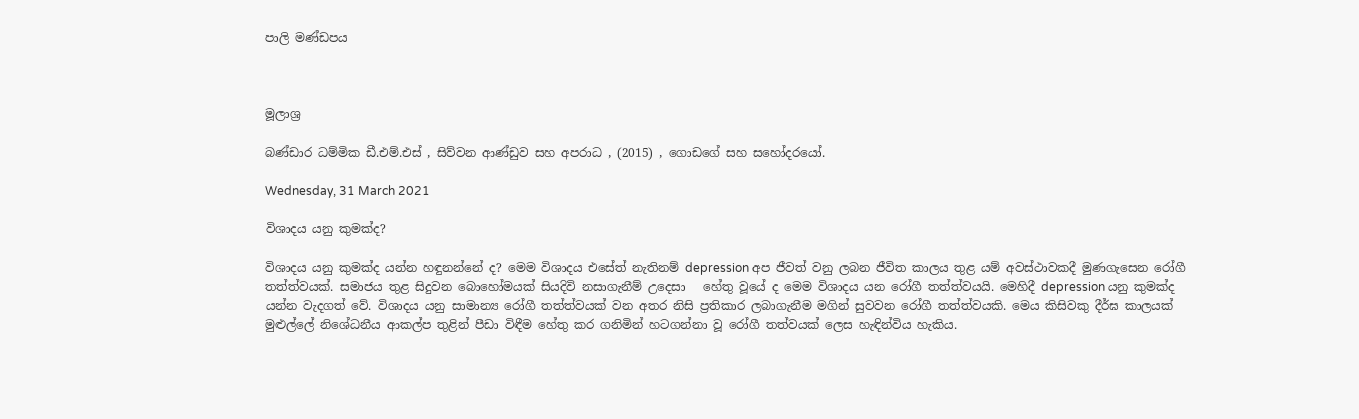පාලි මණ්ඩපය



මූලාශ්‍ර

බණ්ඩාර ධම්මික ඩී.එම්.එස් , සිව්වන ආණ්ඩුව සහ අපරාධ , (2015) , ගොඩගේ සහ සහෝදරයෝ.

Wednesday, 31 March 2021

විශාදය යනු කුමක්ද?

විශාදය යනු කුමක්ද යන්න හඳුනන්නේ ද? මෙම විශාදය එසේත් නැතිනම් depression අප ජීවත් වනු ලබන ජීවිත කාලය තුළ යම් අවස්ථාවකදී මුණගැසෙන රෝගී තත්ත්වයක්. සමාජය තුළ සිදුවන බොහෝමයක් සියදිවි නසාගැනීම් උදෙසා   හේතු වූයේ ද මෙම විශාදය යන රෝගී තත්ත්වයයි. මෙහිදී depression යනු කුමක්ද යන්න වැදගත් වේ. විශාදය යනු සාමාන්‍ය රෝගී තත්ත්වයක් වන අතර නිසි ප්‍රතිකාර ලබාගැනීම මගින් සුවවන රෝගී තත්ත්වයකි. මෙය කිසිවකු දීර්ඝ කාලයක් මුළුල්ලේ නිශේධනීය ආකල්ප තුළින් පීඩා විඳීම හේතු කර ගනිමින් හටගන්නා වූ රෝගී තත්වයක් ලෙස හැඳින්විය හැකිය.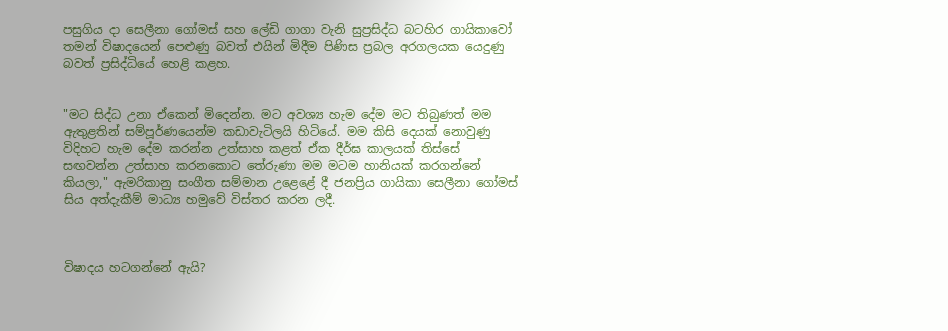පසුගිය දා සෙලීනා ගෝමස් සහ ලේඩි ගාගා වැනි සුප්‍රසිද්ධ බටහිර ගායිකාවෝ තමන් විෂාදයෙන් පෙළුණු බවත් එයින් මිදීම පිණිස ප්‍රබල අරගලයක යෙදුණු බවත් ප්‍රසිද්ධියේ හෙළි කළහ.


"මට සිද්ධ උනා ඒකෙන් මිදෙන්න. මට අවශ්‍ය හැම දේම මට තිබුණත් මම ඇතුළතින් සම්පූර්ණයෙන්ම කඩාවැටිලයි හිටියේ. මම කිසි දෙයක් නොවුණු විදිහට හැම දේම කරන්න උත්සාහ කළත් ඒක දීර්ඝ කාලයක් තිස්සේ සඟවන්න උත්සාහ කරනකොට තේරුණා මම මටම හානියක් කරගන්නේ කියලා," ඇමරිකානු සංගීත සම්මාන උළෙළේ දී ජනප්‍රිය ගායිකා සෙලීනා ගෝමස් සිය අත්දැකීම් මාධ්‍ය හමුවේ විස්තර කරන ලදී.



විෂාදය හටගන්නේ ඇයි?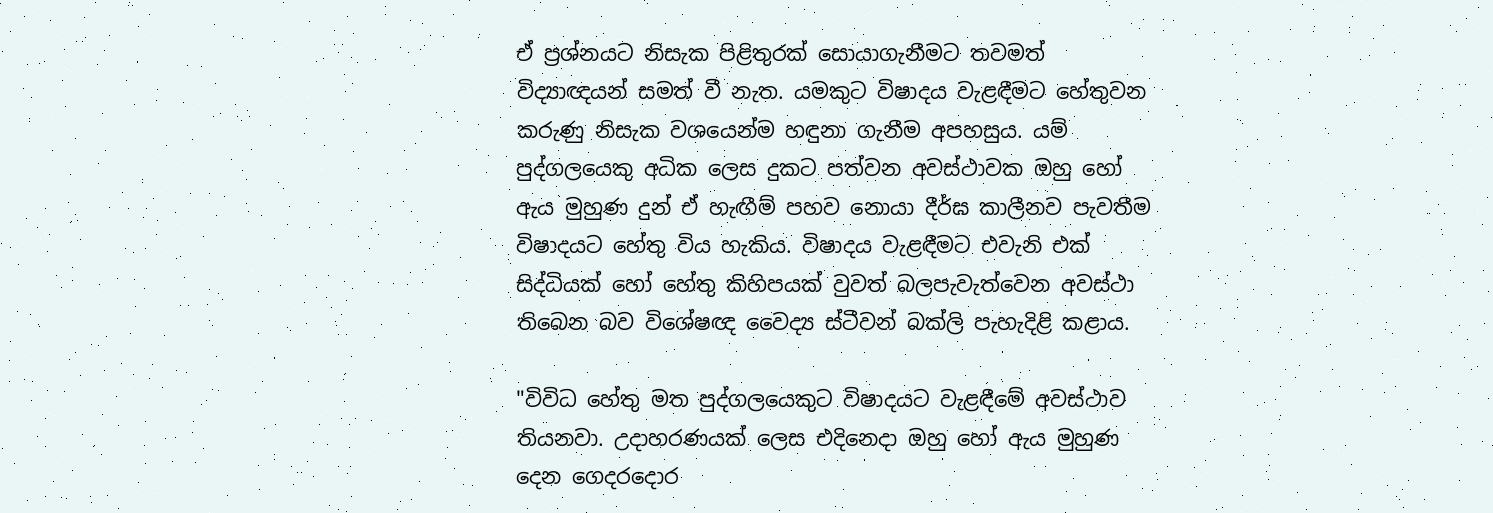ඒ ප්‍රශ්නයට නිසැක පිළිතුරක් සොයාගැනීමට තවමත් විද්‍යාඥයන් සමත් වී නැත. යමකුට විෂාදය වැළඳීමට හේතුවන කරුණු නිසැක වශයෙන්ම හඳුනා ගැනීම අපහසුය. යම් පුද්ගලයෙකු අධික ලෙස දුකට පත්වන අවස්ථාවක ඔහු හෝ ඇය මුහුණ දුන් ඒ හැඟීම් පහව නොයා දීර්ඝ කාලීනව පැවතීම විෂාදයට හේතු විය හැකිය. විෂාදය වැළඳීමට එවැනි එක් සිද්ධියක් හෝ හේතු කිහිපයක් වුවත් බලපැවැත්වෙන අවස්ථා තිබෙන බව විශේෂඥ වෛද්‍ය ස්ටීවන් බක්ලි පැහැදිළි කළාය.

"විවිධ හේතු මත පුද්ගලයෙකුට විෂාදයට වැළඳීමේ අවස්ථාව තියනවා. උදාහරණයක් ලෙස එදිනෙදා ඔහු හෝ ඇය මුහුණ දෙන ගෙදරදොර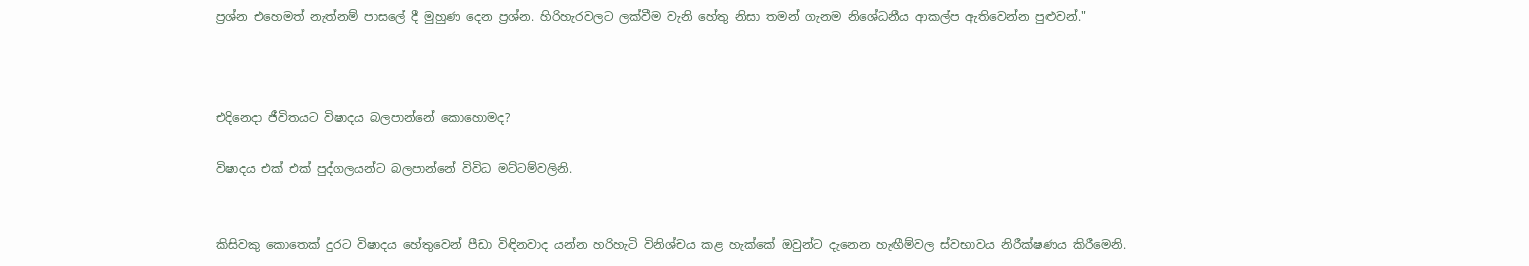ප්‍රශ්න එහෙමත් නැත්නම් පාසලේ දී මුහුණ දෙන ප්‍රශ්න. හිරිහැරවලට ලක්වීම වැනි හේතු නිසා තමන් ගැනම නිශේධනීය ආකල්ප ඇතිවෙන්න පුළුවන්."



එදිනෙදා ජීවිතයට විෂාදය බලපාන්නේ කොහොමද?

විෂාදය එක් එක් පුද්ගලයන්ට බලපාන්නේ විවිධ මට්ටම්වලිනි.


කිසිවකු කොතෙක් දුරට විෂාදය හේතුවෙන් පීඩා විඳිනවාද යන්න හරිහැටි විනිශ්චය කළ හැක්කේ ඔවුන්ට දැනෙන හැඟීම්වල ස්වභාවය නිරීක්ෂණය කිරීමෙනි.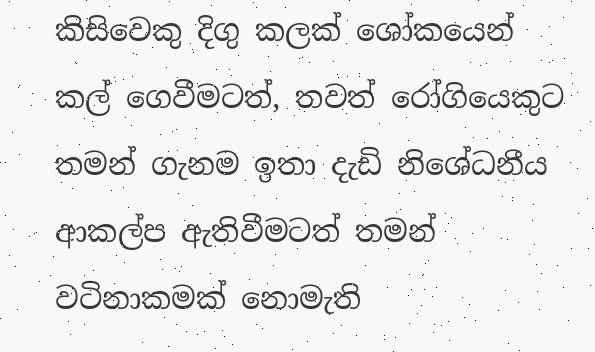කිසිවෙකු දිගු කලක් ශෝකයෙන් කල් ගෙවීමටත්, තවත් රෝගියෙකුට තමන් ගැනම ඉතා දැඩි නිශේධනීය ආකල්ප ඇතිවීමටත් තමන් වටිනාකමක් නොමැති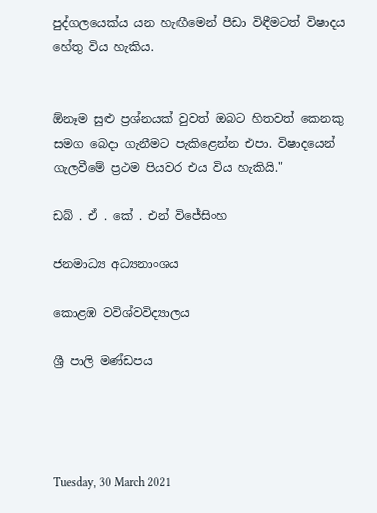පුද්ගලයෙක්ය යන හැඟීමෙන් පීඩා විඳීමටත් විෂාදය හේතු විය හැකිය.


ඕනෑම සුළු ප්‍රශ්නයක් වුවත් ඔබට හිතවත් කෙනකු සමග බෙදා ගැනීමට පැකිළෙන්න එපා. විෂාදයෙන් ගැලවීමේ ප්‍රථම පියවර එය විය හැකියි."

ඩබ් . ඒ . කේ . එන් විජේසිංහ

ජනමාධ්‍ය අධ්‍යනාංශය

කොළඹ වවිශ්වවිද්‍යාලය

ශ්‍රී පාලි මණ්ඩපය




Tuesday, 30 March 2021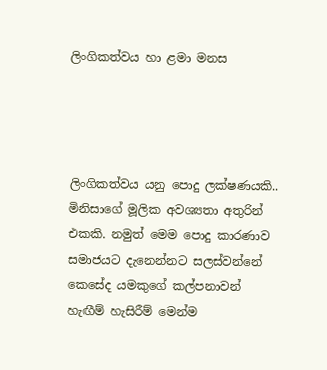ලිංගිකත්වය හා ළමා මනස




ලිංගිකත්වය යනු පොදු ලක්ෂණයකි.. මිනිසාගේ මූලික අවශ්‍යතා අතුරින් එකකි. නමුත් මෙම පොදු කාරණාව සමාජයට දැනෙන්නට සලස්වන්නේ කෙසේද යමකුගේ කල්පනාවන් හැඟීම් හැසිරීම් මෙන්ම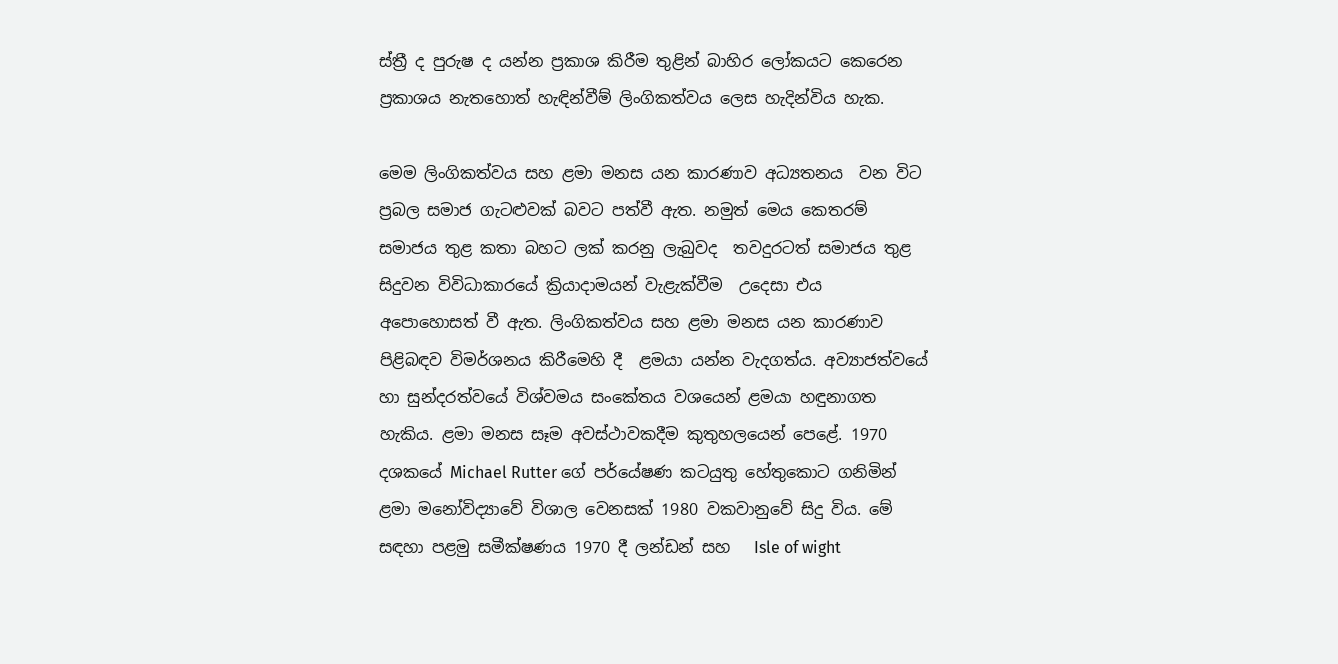ස්ත්‍රී ද පුරුෂ ද යන්න ප්‍රකාශ කිරීම තුළින් බාහිර ලෝකයට කෙරෙන ප්‍රකාශය නැතහොත් හැඳින්වීම් ලිංගිකත්වය ලෙස හැදින්විය හැක.

මෙම ලිංගිකත්වය සහ ළමා මනස යන කාරණාව අධ්‍යතනය  වන විට ප්‍රබල සමාජ ගැටළුවක් බවට පත්වී ඇත. නමුත් මෙය කෙතරම් සමාජය තුළ කතා බහට ලක් කරනු ලැබුවද  තවදුරටත් සමාජය තුළ සිදුවන විවිධාකාරයේ ක්‍රියාදාමයන් වැළැක්වීම  උදෙසා එය අපොහොසත් වී ඇත. ලිංගිකත්වය සහ ළමා මනස යන කාරණාව පිළිබඳව විමර්ශනය කිරීමෙහි දී  ළමයා යන්න වැදගත්ය. අව්‍යාජත්වයේ හා සුන්දරත්වයේ විශ්වමය සංකේතය වශයෙන් ළමයා හඳුනාගත හැකිය. ළමා මනස සෑම අවස්ථාවකදීම කුතුහලයෙන් පෙළේ. 1970 දශකයේ Michael Rutter ගේ පර්යේෂණ කටයුතු හේතුකොට ගනිමින් ළමා මනෝවිද්‍යාවේ විශාල වෙනසක් 1980 වකවානුවේ සිදු විය. මේ සඳහා පළමු සමීක්ෂණය 1970 දී ලන්ඩන් සහ   Isle of wight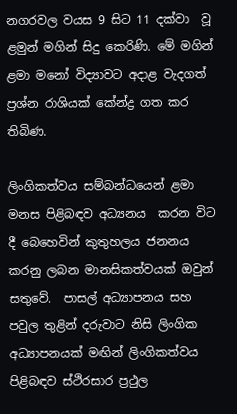නගරවල වයස 9 සිට 11 දක්වා  වූ ළමුන් මගින් සිදු කෙරිණි. මේ මගින් ළමා මනෝ විද්‍යාවට අදාළ වැදගත් ප්‍රශ්න රාශියක් කේන්ද්‍ර ගත කර තිබිණ.

ලිංගිකත්වය සම්බන්ධයෙන් ළමා මනස පිළිබඳව අධ්‍යනය  කරන විට දී බෙහෙවින් කුතුහලය ජනනය කරනු ලබන මානසිකත්වයක් ඔවුන් සතුවේ.  පාසල් අධ්‍යාපනය සහ පවුල තුළින් දරුවාට නිසි ලිංගික අධ්‍යාපනයක් මඟින් ලිංගිකත්වය පිළිබඳව ස්ථිරසාර ප්‍රථුල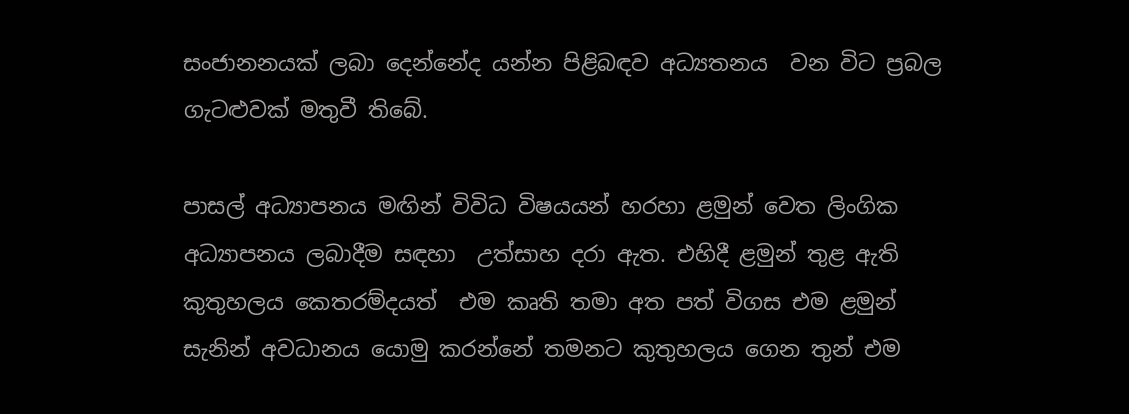සංජානනයක් ලබා දෙන්නේද යන්න පිළිබඳව අධ්‍යතනය  වන විට ප්‍රබල ගැටළුවක් මතුවී තිබේ.

පාසල් අධ්‍යාපනය මඟින් විවිධ විෂයයන් හරහා ළමුන් වෙත ලිංගික අධ්‍යාපනය ලබාදීම සඳහා  උත්සාහ දරා ඇත. එහිදී ළමුන් තුළ ඇති කුතුහලය කෙතරම්දයත්  එම කෘති තමා අත පත් විගස එම ළමුන් සැනින් අවධානය යොමු කරන්නේ තමනට කුතුහලය ගෙන තුන් එම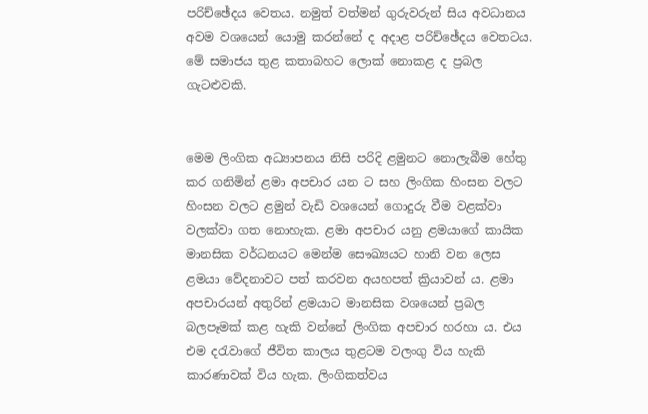පරිච්ඡේදය වෙතය. නමුත් වත්මන් ගුරුවරුන් සිය අවධානය අවම වශයෙන් යොමු කරන්නේ ද අදාළ පරිච්ඡේදය වෙතටය. මේ සමාජය තුළ කතාබහට ලොක් නොකළ ද ප්‍රබල ගැටළුවකි.


මෙම ලිංගික අධ්‍යාපනය නිසි පරිදි ළමුනට නොලැබීම හේතු කර ගනිමින් ළමා අපචාර යන ට සහ ලිංගික හිංසන වලට හිංසන වලට ළමුන් වැඩි වශයෙන් ගොදුරු වීම වළක්වා වලක්වා ගත නොහැක. ළමා අපචාර යනු ළමයාගේ කායික මානසික වර්ධනයට මෙන්ම සෞඛ්‍යයට හානි වන ලෙස ළමයා වේදනාවට පත් කරවන අයහපත් ක්‍රියාවන් ය. ළමා අපචාරයන් අතුරින් ළමයාට මානසික වශයෙන් ප්‍රබල බලපෑමක් කළ හැකි වන්නේ ලිංගික අපචාර හරහා ය. එය එම දරැවාගේ ජීවිත කාලය තුළටම වලංගු විය හැකි කාරණාවක් විය හැක. ලිංගිකත්වය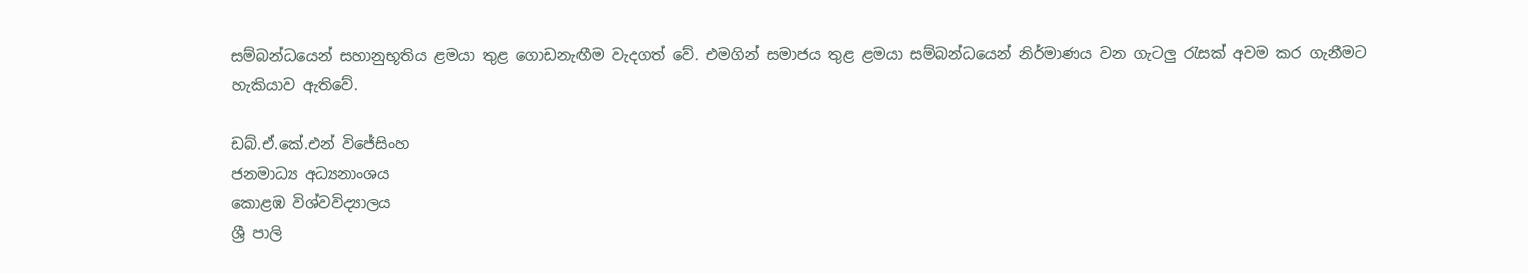සම්බන්ධයෙන් සහානුභූතිය ළමයා තුළ ගොඩනැඟීම වැදගත් වේ. එමගින් සමාජය තුළ ළමයා සම්බන්ධයෙන් නිර්මාණය වන ගැටලු රැසක් අවම කර ගැනීමට හැකියාව ඇතිවේ.

ඩබ්.ඒ.කේ.එන් විජේසිංහ
ජනමාධ්‍ය අධ්‍යනාංශය
කොළඹ විශ්වවිද්‍යාලය
ශ්‍රී පාලි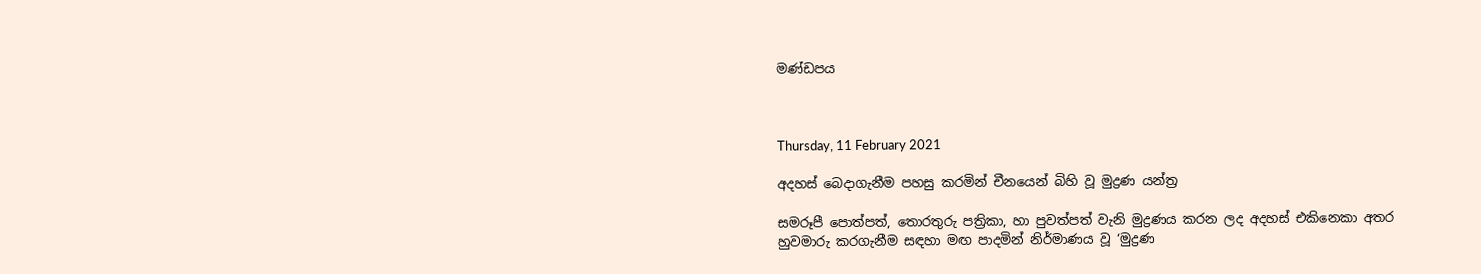මණ්ඩපය



Thursday, 11 February 2021

අදහස් බෙදාගැනීම පහසු කරමින් චීනයෙන් බිහි වූ මුද්‍රණ යන්ත්‍ර

සමරූපී පොත්පත්, තොරතුරු පත්‍රිකා, හා පුවත්පත් වැනි මුද්‍රණය කරන ලද අදහස් එකිනෙකා අතර හුවමාරු කරගැනීම සඳහා මඟ පාදමින් නිර්මාණය වූ ‘මුද්‍රණ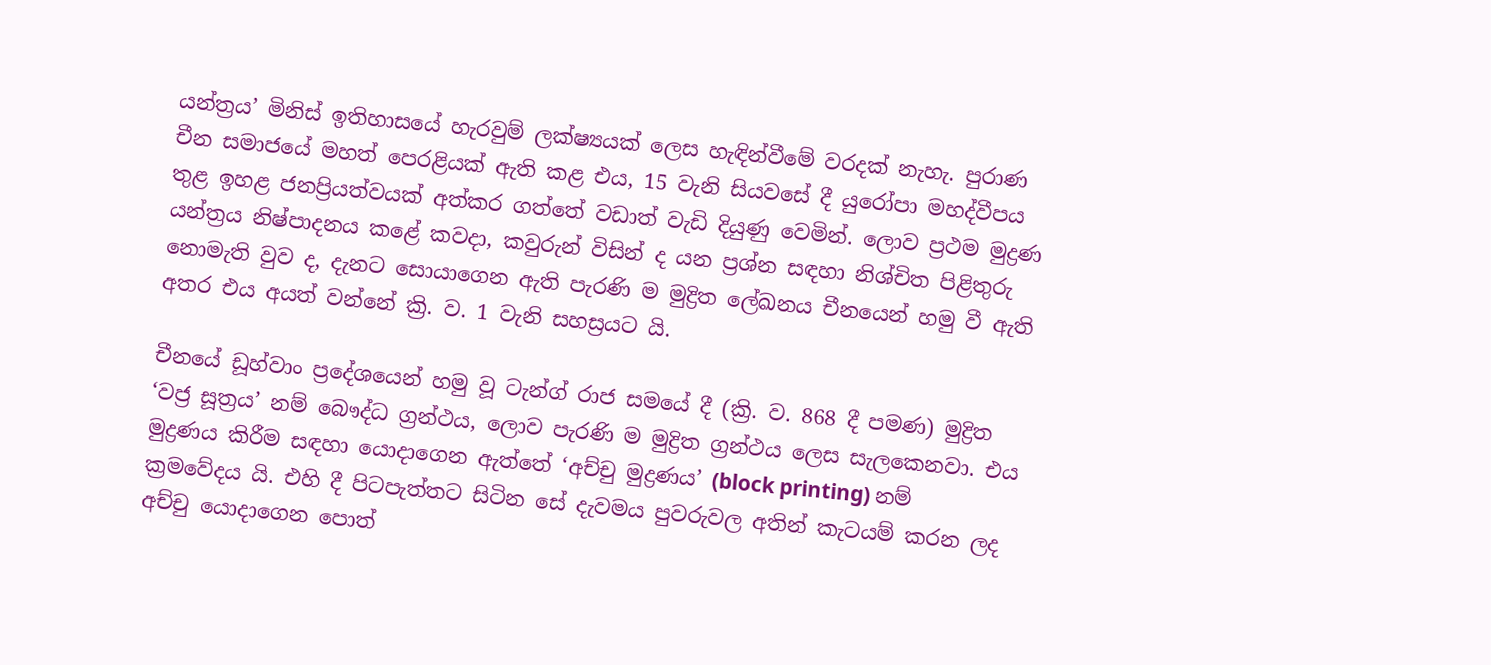යන්ත්‍රය’ මිනිස් ඉතිහාසයේ හැරවුම් ලක්ෂ්‍යයක් ලෙස හැඳින්වීමේ වරදක් නැහැ. පුරාණ චීන සමාජයේ මහත් පෙරළියක් ඇති කළ එය, 15 වැනි සියවසේ දී යුරෝපා මහද්වීපය තුළ ඉහළ ජනප්‍රියත්වයක් අත්කර ගත්තේ වඩාත් වැඩි දියුණු වෙමින්. ලොව ප්‍රථම මුද්‍රණ යන්ත්‍රය නිෂ්පාදනය කළේ කවදා, කවුරුන් විසින් ද යන ප්‍රශ්න සඳහා නිශ්චිත පිළිතුරු නොමැති වුව ද, දැනට සොයාගෙන ඇති පැරණි ම මුද්‍රිත ලේඛනය චීනයෙන් හමු වී ඇති අතර එය අයත් වන්නේ ක්‍රි. ව. 1 වැනි සහස්‍රයට යි.

චීනයේ ඩූහ්වාං ප්‍රදේශයෙන් හමු වූ ටැන්ග් රාජ සමයේ දී (ක්‍රි. ව. 868 දී පමණ) මුද්‍රිත ‘වජ්‍ර සූත්‍රය’ නම් බෞද්ධ ග්‍රන්ථය, ලොව පැරණි ම මුද්‍රිත ග්‍රන්ථය ලෙස සැලකෙනවා. එය මුද්‍රණය කිරීම සඳහා යොදාගෙන ඇත්තේ ‘අච්චු මුද්‍රණය’ (block printing) නම් ක්‍රමවේදය යි. එහි දී පිටපැත්තට සිටින සේ දැවමය පුවරුවල අතින් කැටයම් කරන ලද අච්චු යොදාගෙන පොත්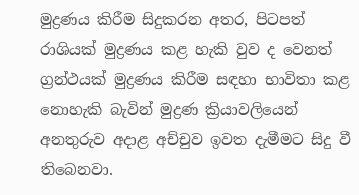මුද්‍රණය කිරීම සිදුකරන අතර, පිටපත් රාශියක් මුද්‍රණය කළ හැකි වුව ද වෙනත් ග්‍රන්ථයක් මුද්‍රණය කිරීම සඳහා භාවිතා කළ නොහැකි බැවින් මුද්‍රණ ක්‍රියාවලියෙන් අනතුරුව අදාළ අච්චුව ඉවත දැමීමට සිදු වී තිබෙනවා.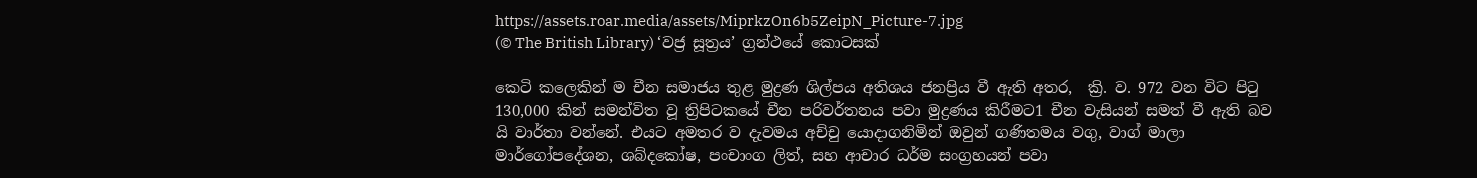https://assets.roar.media/assets/MiprkzOn6b5ZeipN_Picture-7.jpg
(© The British Library) ‘වජ්‍ර සූත්‍රය’ ග්‍රන්ථයේ කොටසක්

කෙටි කලෙකින් ම චීන සමාජය තුළ මුද්‍රණ ශිල්පය අතිශය ජනප්‍රිය වී ඇති අතර,  ක්‍රි. ව. 972 වන විට පිටු 130,000 කින් සමන්විත වූ ත්‍රිපිටකයේ චීන පරිවර්තනය පවා මුද්‍රණය කිරීමට1 චීන වැසියන් සමත් වී ඇති බව යි වාර්තා වන්නේ. එයට අමතර ව දැවමය අච්චු යොදාගනිමින් ඔවුන් ගණිතමය වගු, වාග් මාලා මාර්ගෝපදේශන, ශබ්දකෝෂ, පංචාංග ලිත්, සහ ආචාර ධර්ම සංග්‍රහයන් පවා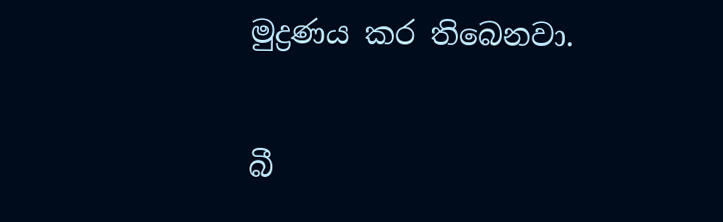මුද්‍රණය කර තිබෙනවා.

බී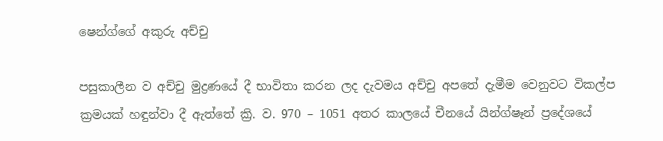ෂෙන්ග්ගේ අකුරු අච්චු

පසුකාලීන ව අච්චු මුද්‍රණයේ දී භාවිතා කරන ලද දැවමය අච්චු අපතේ දැමීම වෙනුවට විකල්ප ක්‍රමයක් හඳුන්වා දී ඇත්තේ ක්‍රි. ව. 970 – 1051 අතර කාලයේ චීනයේ යින්ග්ෂෑන් ප්‍රදේශයේ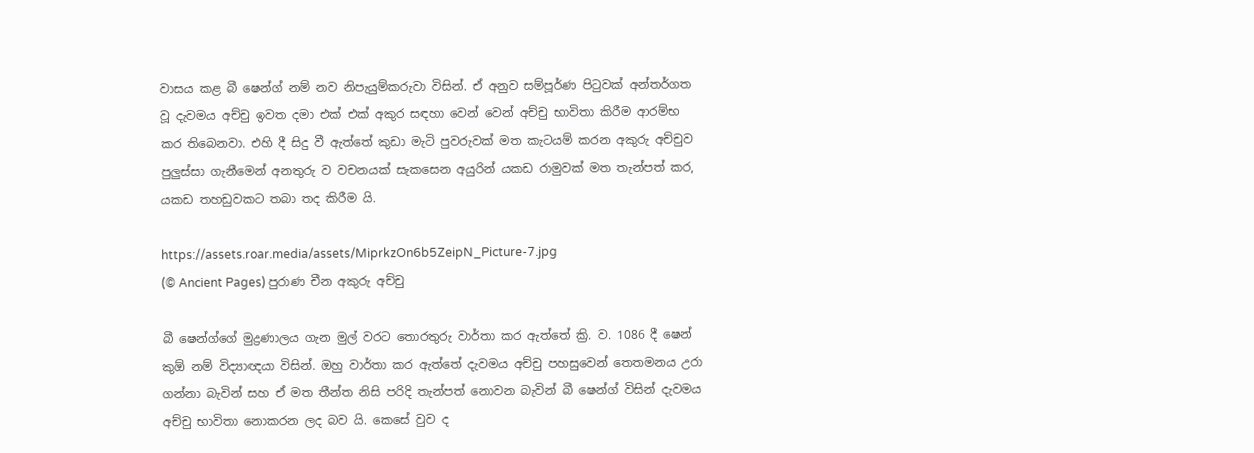වාසය කළ බී ෂෙන්ග් නම් නව නිපැයුම්කරුවා විසින්. ඒ අනුව සම්පූර්ණ පිටුවක් අන්තර්ගත වූ දැවමය අච්චු ඉවත දමා එක් එක් අකුර සඳහා වෙන් වෙන් අච්චු භාවිතා කිරීම ආරම්භ කර තිබෙනවා. එහි දී සිදු වී ඇත්තේ කුඩා මැටි පුවරුවක් මත කැටයම් කරන අකුරු අච්චුව පුලුස්සා ගැනීමෙන් අනතුරු ව වචනයක් සැකසෙන අයුරින් යකඩ රාමුවක් මත තැන්පත් කර, යකඩ තහඩුවකට තබා තද කිරීම යි.

https://assets.roar.media/assets/MiprkzOn6b5ZeipN_Picture-7.jpg
(© Ancient Pages) පුරාණ චීන අකුරු අච්චු

බී ෂෙන්ග්ගේ මුද්‍රණාලය ගැන මුල් වරට තොරතුරු වාර්තා කර ඇත්තේ ක්‍රි. ව. 1086 දී ෂෙන් කුඕ නම් විද්‍යාඥයා විසින්. ඔහු වාර්තා කර ඇත්තේ දැවමය අච්චු පහසුවෙන් තෙතමනය උරා ගන්නා බැවින් සහ ඒ මත තීන්ත නිසි පරිදි තැන්පත් නොවන බැවින් බී ෂෙන්ග් විසින් දැවමය අච්චු භාවිතා නොකරන ලද බව යි. කෙසේ වුව ද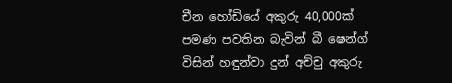චීන හෝඩියේ අකුරු 40,000ක් පමණ පවතින බැවින් බී ෂෙන්ග් විසින් හඳුන්වා දුන් අච්චු අකුරු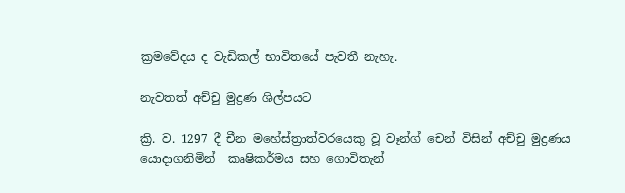ක්‍රමවේදය ද වැඩිකල් භාවිතයේ පැවතී නැහැ.

නැවතත් අච්චු මුද්‍රණ ශිල්පයට

ක්‍රි. ව. 1297 දී චීන මහේස්ත්‍රාත්වරයෙකු වූ වෑන්ග් චෙන් විසින් අච්චු මුද්‍රණය යොදාගනිමින්  කෘෂිකර්මය සහ ගොවිතැන්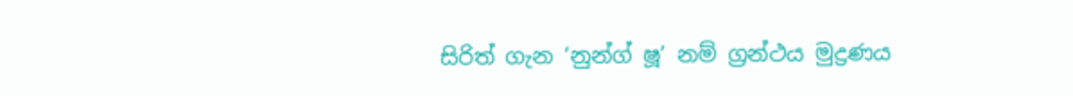සිරිත් ගැන ‘නුන්ග් ෂූ’ නම් ග්‍රන්ථය මුද්‍රණය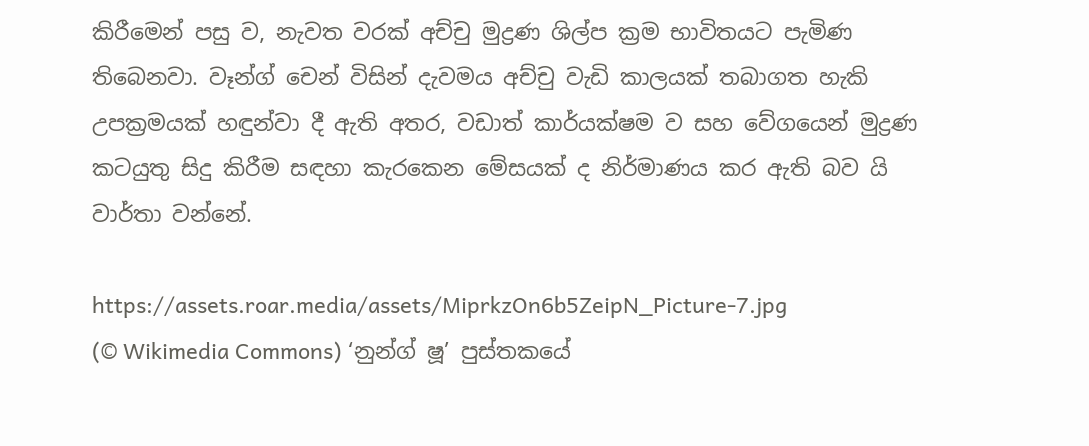කිරීමෙන් පසු ව, නැවත වරක් අච්චු මුද්‍රණ ශිල්ප ක්‍රම භාවිතයට පැමිණ තිබෙනවා. වෑන්ග් චෙන් විසින් දැවමය අච්චු වැඩි කාලයක් තබාගත හැකි උපක්‍රමයක් හඳුන්වා දී ඇති අතර, වඩාත් කාර්යක්ෂම ව සහ වේගයෙන් මුද්‍රණ කටයුතු සිදු කිරීම සඳහා කැරකෙන මේසයක් ද නිර්මාණය කර ඇති බව යි වාර්තා වන්නේ.

https://assets.roar.media/assets/MiprkzOn6b5ZeipN_Picture-7.jpg
(© Wikimedia Commons) ‘නුන්ග් ෂූ’ පුස්තකයේ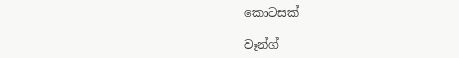කොටසක්

වෑන්ග්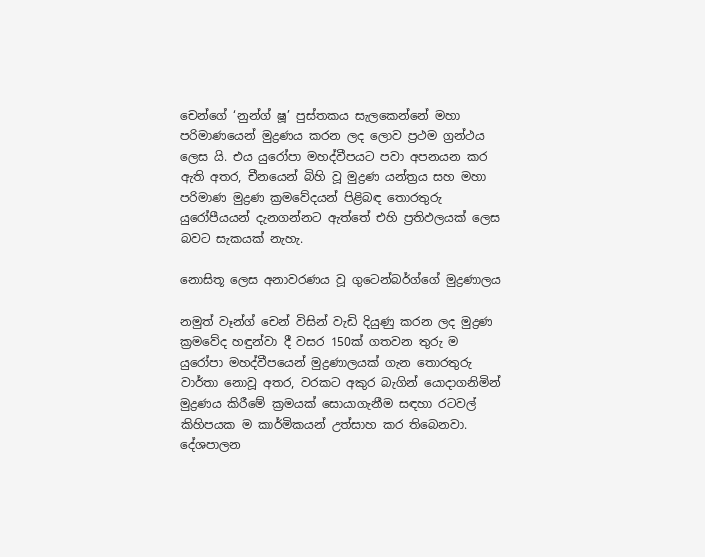චෙන්ගේ ‘නුන්ග් ෂූ’ පුස්තකය සැලකෙන්නේ මහා පරිමාණයෙන් මුද්‍රණය කරන ලද ලොව ප්‍රථම ග්‍රන්ථය ලෙස යි. එය යුරෝපා මහද්වීපයට පවා අපනයන කර ඇති අතර, චීනයෙන් බිහි වූ මුද්‍රණ යන්ත්‍රය සහ මහා පරිමාණ මුද්‍රණ ක්‍රමවේදයන් පිළිබඳ තොරතුරු යුරෝපීයයන් දැනගන්නට ඇත්තේ එහි ප්‍රතිඵලයක් ලෙස බවට සැකයක් නැහැ.

නොසිතූ ලෙස අනාවරණය වූ ගුටෙන්බර්ග්ගේ මුද්‍රණාලය

නමුත් වෑන්ග් චෙන් විසින් වැඩි දියුණු කරන ලද මුද්‍රණ ක්‍රමවේද හඳුන්වා දී වසර 150ක් ගතවන තුරු ම යුරෝපා මහද්වීපයෙන් මුද්‍රණාලයක් ගැන තොරතුරු වාර්තා නොවූ අතර, වරකට අකුර බැගින් යොදාගනිමින් මුද්‍රණය කිරීමේ ක්‍රමයක් සොයාගැනීම සඳහා රටවල් කිහිපයක ම කාර්මිකයන් උත්සාහ කර තිබෙනවා. දේශපාලන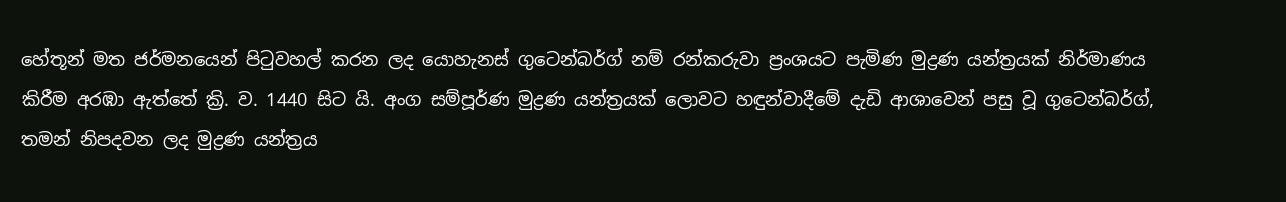හේතූන් මත ජර්මනයෙන් පිටුවහල් කරන ලද යොහැනස් ගුටෙන්බර්ග් නම් රන්කරුවා ප්‍රංශයට පැමිණ මුද්‍රණ යන්ත්‍රයක් නිර්මාණය කිරීම අරඹා ඇත්තේ ක්‍රි. ව. 1440 සිට යි. අංග සම්පූර්ණ මුද්‍රණ යන්ත්‍රයක් ලොවට හඳුන්වාදීමේ දැඩි ආශාවෙන් පසු වූ ගුටෙන්බර්ග්, තමන් නිපදවන ලද මුද්‍රණ යන්ත්‍රය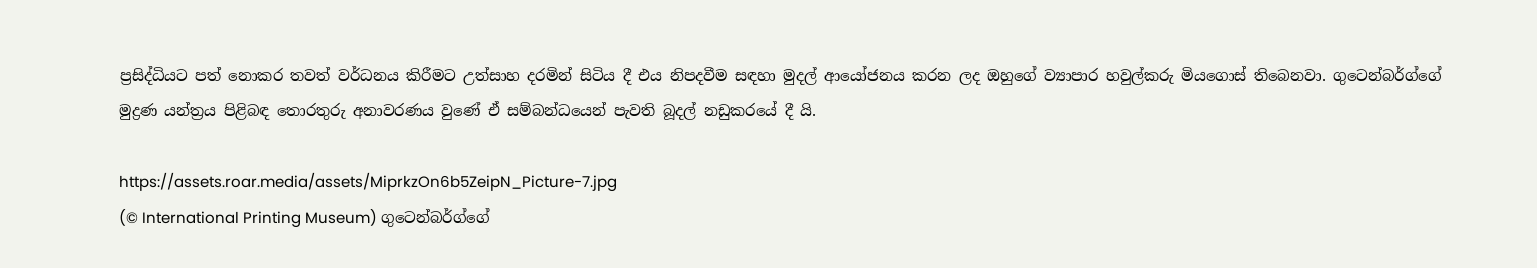ප්‍රසිද්ධියට පත් නොකර තවත් වර්ධනය කිරීමට උත්සාහ දරමින් සිටිය දී එය නිපදවීම සඳහා මුදල් ආයෝජනය කරන ලද ඔහුගේ ව්‍යාපාර හවුල්කරු මියගොස් තිබෙනවා. ගුටෙන්බර්ග්ගේ මුද්‍රණ යන්ත්‍රය පිළිබඳ තොරතුරු අනාවරණය වුණේ ඒ සම්බන්ධයෙන් පැවති බූදල් නඩුකරයේ දී යි.

https://assets.roar.media/assets/MiprkzOn6b5ZeipN_Picture-7.jpg
(© International Printing Museum) ගුටෙන්බර්ග්ගේ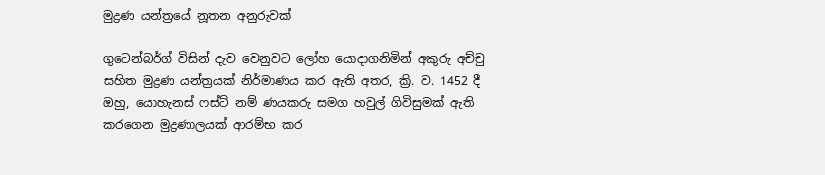මුද්‍රණ යන්ත්‍රයේ නූතන අනුරුවක්

ගුටෙන්බර්ග් විසින් දැව වෙනුවට ලෝහ යොදාගනිමින් අකුරු අච්චු සහිත මුද්‍රණ යන්ත්‍රයක් නිර්මාණය කර ඇති අතර, ක්‍රි. ව. 1452 දී ඔහු, යොහැනස් ෆස්ට් නම් ණයකරු සමග හවුල් ගිවිසුමක් ඇති කරගෙන මුද්‍රණාලයක් ආරම්භ කර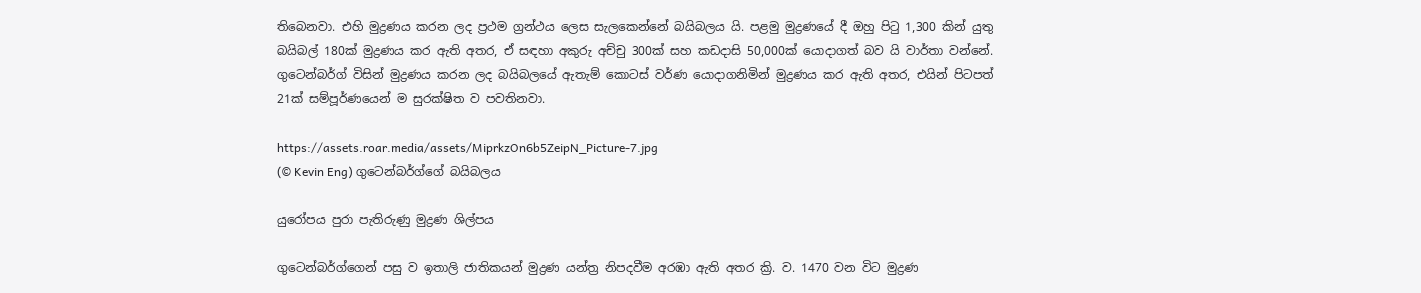තිබෙනවා. එහි මුද්‍රණය කරන ලද ප්‍රථම ග්‍රන්ථය ලෙස සැලකෙන්නේ බයිබලය යි. පළමු මුද්‍රණයේ දී ඔහු පිටු 1,300 කින් යුතු බයිබල් 180ක් මුද්‍රණය කර ඇති අතර, ඒ සඳහා අකුරු අච්චු 300ක් සහ කඩදාසි 50,000ක් යොදාගත් බව යි වාර්තා වන්නේ. ගුටෙන්බර්ග් විසින් මුද්‍රණය කරන ලද බයිබලයේ ඇතැම් කොටස් වර්ණ යොදාගනිමින් මුද්‍රණය කර ඇති අතර, එයින් පිටපත් 21ක් සම්පූර්ණයෙන් ම සුරක්ෂිත ව පවතිනවා.

https://assets.roar.media/assets/MiprkzOn6b5ZeipN_Picture-7.jpg
(© Kevin Eng) ගුටෙන්බර්ග්ගේ බයිබලය

යුරෝපය පුරා පැතිරුණු මුද්‍රණ ශිල්පය

ගුටෙන්බර්ග්ගෙන් පසු ව ඉතාලි ජාතිකයන් මුද්‍රණ යන්ත්‍ර නිපදවීම අරඹා ඇති අතර ක්‍රි. ව. 1470 වන විට මුද්‍රණ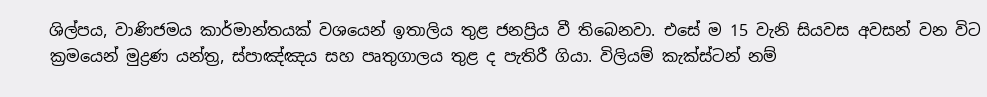ශිල්පය, වාණිජමය කාර්මාන්තයක් වශයෙන් ඉතාලිය තුළ ජනප්‍රිය වී තිබෙනවා. එසේ ම 15 වැනි සියවස අවසන් වන විට ක්‍රමයෙන් මුද්‍රණ යන්ත්‍ර, ස්පාඤ්ඤය සහ පෘතුගාලය තුළ ද පැතිරී ගියා. විලියම් කැක්ස්ටන් නම්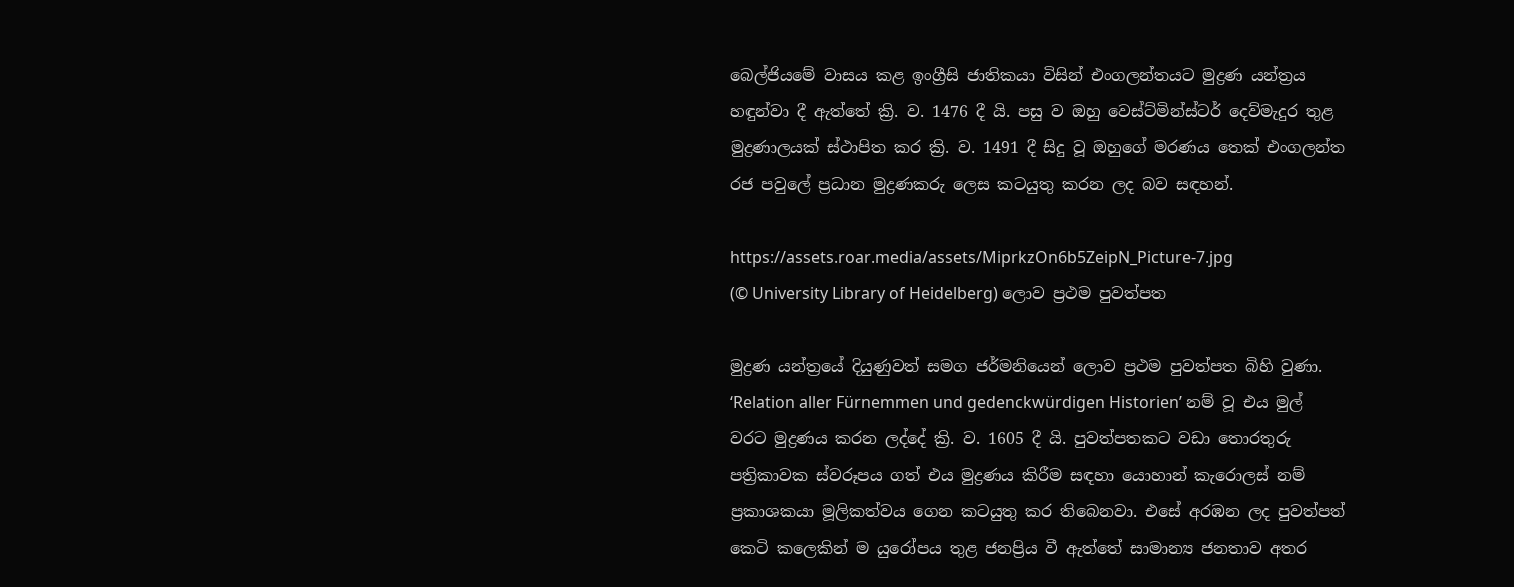බෙල්ජියමේ වාසය කළ ඉංග්‍රීසි ජාතිකයා විසින් එංගලන්තයට මුද්‍රණ යන්ත්‍රය හඳුන්වා දී ඇත්තේ ක්‍රි. ව. 1476 දී යි. පසු ව ඔහු වෙස්ට්මින්ස්ටර් දෙව්මැදුර තුළ මුද්‍රණාලයක් ස්ථාපිත කර ක්‍රි. ව. 1491 දී සිදු වූ ඔහුගේ මරණය තෙක් එංගලන්ත රජ පවුලේ ප්‍රධාන මුද්‍රණකරු ලෙස කටයුතු කරන ලද බව සඳහන්.

https://assets.roar.media/assets/MiprkzOn6b5ZeipN_Picture-7.jpg
(© University Library of Heidelberg) ලොව ප්‍රථම පුවත්පත

මුද්‍රණ යන්ත්‍රයේ දියුණුවත් සමග ජර්මනියෙන් ලොව ප්‍රථම පුවත්පත බිහි වුණා. ‘Relation aller Fürnemmen und gedenckwürdigen Historien’ නම් වූ එය මුල් වරට මුද්‍රණය කරන ලද්දේ ක්‍රි. ව. 1605 දී යි. පුවත්පතකට වඩා තොරතුරු පත්‍රිකාවක ස්වරූපය ගත් එය මුද්‍රණය කිරීම සඳහා යොහාන් කැරොලස් නම් ප්‍රකාශකයා මූලිකත්වය ගෙන කටයුතු කර තිබෙනවා. එසේ අරඹන ලද පුවත්පත් කෙටි කලෙකින් ම යුරෝපය තුළ ජනප්‍රිය වී ඇත්තේ සාමාන්‍ය ජනතාව අතර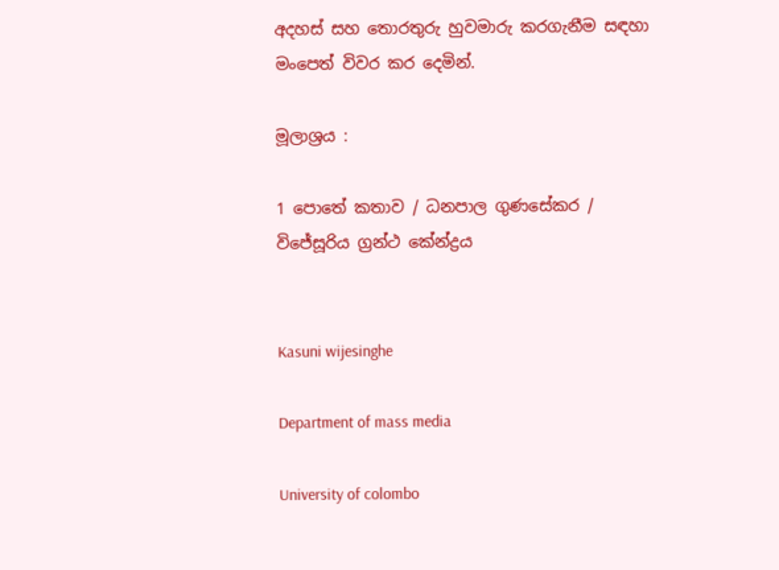අදහස් සහ තොරතුරු හුවමාරු කරගැනීම සඳහා මංපෙත් විවර කර දෙමින්.

මූලාශ්‍රය :

1 පොතේ කතාව / ධනපාල ගුණසේකර / විජේසූරිය ග්‍රන්ථ කේන්ද්‍රය


Kasuni wijesinghe

Department of mass media

University of colombo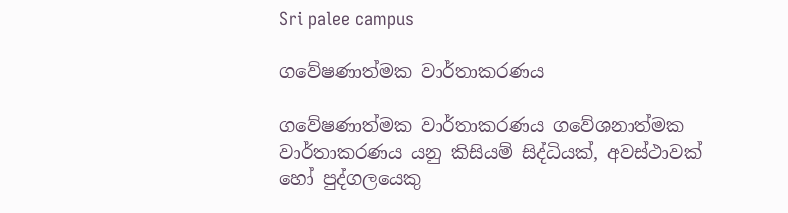Sri palee campus

ගවේෂණාත්මක වාර්තාකරණය

ගවේෂණාත්මක වාර්තාකරණය ගවේශනාත්මක වාර්තාකරණය යනු කිසියම් සිද්ධියක්, අවස්ථාවක් හෝ පුද්ගලයෙකු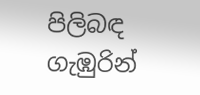පිලිබඳ ගැඹුරින්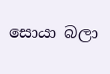සොයා බලා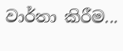වාර්තා කිරීම...